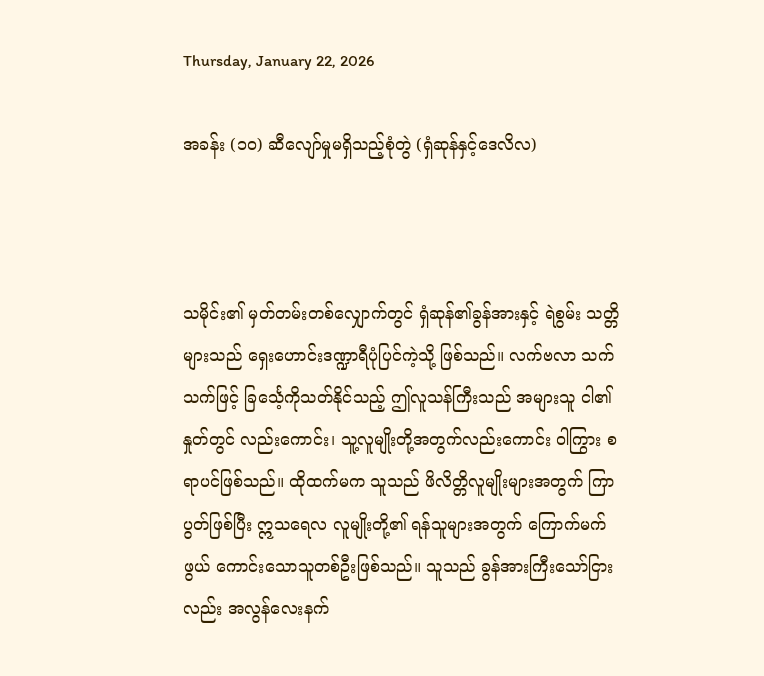Thursday, January 22, 2026

အခန်း (၁ဝ) ဆီလျော်မှုမရှိသည့်စုံတွဲ (ရှံဆုန်နှင့်ဒေလိလ)



သမိုင်း၏ မှတ်တမ်းတစ်လျှောက်တွင် ရှံဆုန်၏ခွန်အားနှင့် ရဲစွမ်း သတ္တိများသည် ရှေးဟောင်းဒဏ္ဍာရီပုံပြင်ကဲ့သို့ ဖြစ်သည်။ လက်ဗလာ သက်သက်ဖြင့် ခြင်္သေ့ကိုသတ်နိုင်သည့် ဤလူသန်ကြီးသည် အများသူ ငါ၏နှုတ်တွင် လည်းကောင်း၊ သူ့လူမျိုးတို့အတွက်လည်းကောင်း ဝါကြွား စရာပင်ဖြစ်သည်။ ထိုထက်မက သူသည် ဖိလိတ္တိလူမျိုးများအတွက် ကြာ ပွတ်ဖြစ်ပြီး ဣသရေလ လူမျိုးတို့၏ ရန်သူများအတွက် ကြောက်မက်ဖွယ် ကောင်းသောသူတစ်ဦးဖြစ်သည်။ သူသည် ခွန်အားကြီးသော်ငြားလည်း အလွန်လေးနက်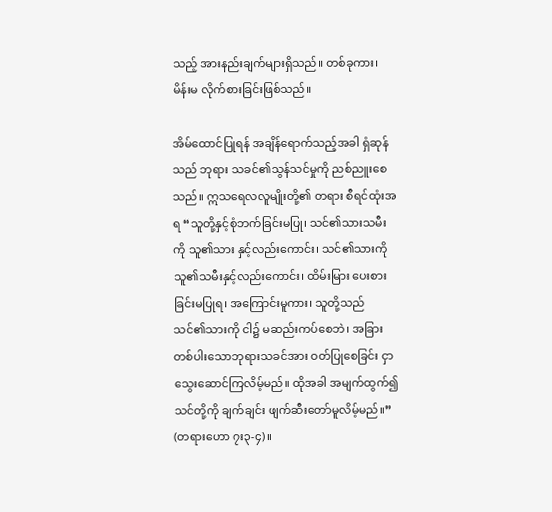သည့် အားနည်းချက်များရှိသည်။ တစ်ခုကား၊ မိန်းမ လိုက်စားခြင်းဖြစ်သည်။

အိမ်ထောင်ပြုရန် အချိန်ရောက်သည့်အခါ ရှံဆုန်သည် ဘုရား သခင်၏သွန်သင်မှုကို ညစ်ညူးစေသည်။ ဣသရေလလူမျိုးတို့၏ တရား စီရင်ထုံးအရ “သူတို့နှင့်စုံဘက်ခြင်းမပြု၊ သင်၏သားသမီးကို သူ၏သား နှင့်လည်းကောင်း၊ သင်၏သားကို သူ၏သမီးနှင့်လည်းကောင်း၊ ထိမ်းမြား ပေးစားခြင်းမပြုရ၊ အကြောင်းမူကား၊ သူတို့သည် သင်၏သားကို ငါ၌ မဆည်းကပ်စေဘဲ၊ အခြားတစ်ပါးသောဘုရားသခင်အား ဝတ်ပြုစေခြင်း ငှာသွေးဆောင်ကြလိမ့်မည်။ ထိုအခါ အမျက်ထွက်၍ သင်တို့ကို ချက်ချင်း ဖျက်ဆီးတော်မူလိမ့်မည်။” (တရားဟော ၇း၃-၄)။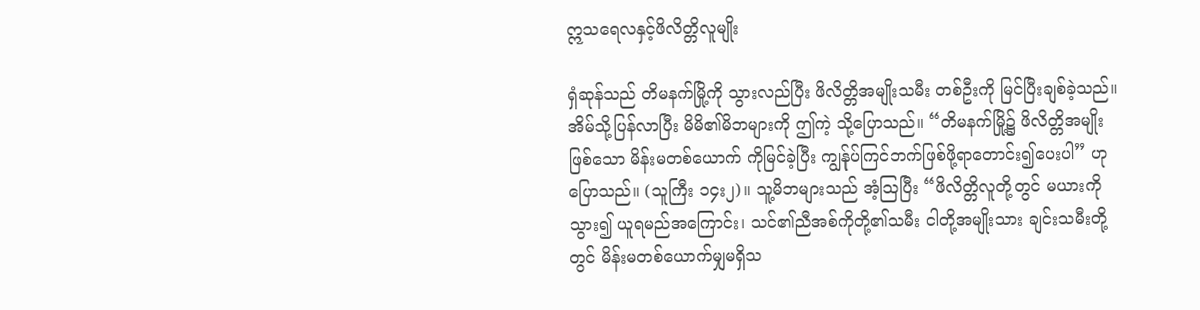ဣသရေလနှင့်ဖိလိတ္တိလူမျိုး

ရှံဆုန်သည် တိမနက်မြို့ကို သွားလည်ပြီး ဖိလိတ္တိအမျိုးသမီး တစ်ဦးကို မြင်ပြီးချစ်ခဲ့သည်။ အိမ်သို့ပြန်လာပြီး မိမိ၏မိဘများကို ဤကဲ့ သို့ပြောသည်။ “တိမနက်မြို့၌ ဖိလိတ္တိအမျိုးဖြစ်သော မိန်းမတစ်ယောက် ကိုမြင်ခဲ့ပြီး ကျွန်ုပ်ကြင်ဘက်ဖြစ်ဖို့ရာတောင်း၍ပေးပါ” ဟုပြောသည်။ (သူကြီး ၁၄း၂)။ သူ့မိဘများသည် အံ့သြပြီး “ဖိလိတ္တိလူတို့တွင် မယားကို သွား၍ ယူရမည်အကြောင်း၊ သင်၏ညီအစ်ကိုတို့၏သမီး ငါတို့အမျိုးသား ချင်းသမီးတို့တွင် မိန်းမတစ်ယောက်မျှမရှိသ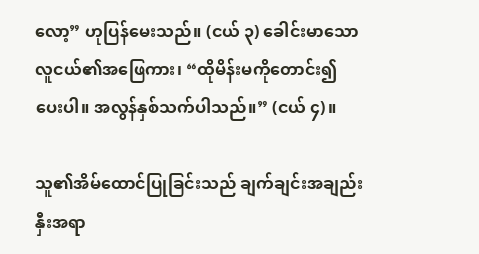လော့” ဟုပြန်မေးသည်။ (ငယ် ၃) ခေါင်းမာသော လူငယ်၏အဖြေကား၊ “ထိုမိန်းမကိုတောင်း၍ ပေးပါ။ အလွန်နှစ်သက်ပါသည်။” (ငယ် ၄)။

သူ၏အိမ်ထောင်ပြုခြင်းသည် ချက်ချင်းအချည်းနှီးအရာ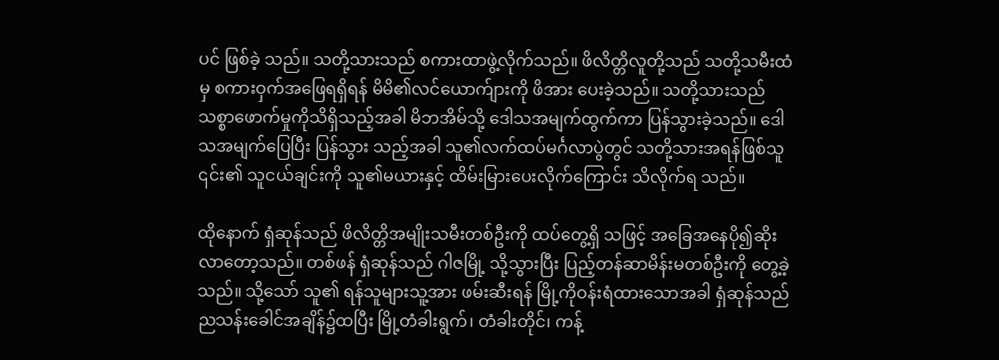ပင် ဖြစ်ခဲ့ သည်။ သတို့သားသည် စကားထာဖွဲ့လိုက်သည်။ ဖိလိတ္တိလူတို့သည် သတို့သမီးထံမှ စကားဝှက်အဖြေရရှိရန် မိမိ၏လင်ယောက်ျားကို ဖိအား ပေးခဲ့သည်။ သတို့သားသည်သစ္စာဖောက်မှုကိုသိရှိသည့်အခါ မိဘအိမ်သို့ ဒေါသအမျက်ထွက်ကာ ပြန်သွားခဲ့သည်။ ဒေါသအမျက်ပြေပြီး ပြန်သွား သည့်အခါ သူ၏လက်ထပ်မင်္ဂလာပွဲတွင် သတို့သားအရန်ဖြစ်သူ ၎င်း၏ သူငယ်ချင်းကို သူ၏မယားနှင့် ထိမ်းမြားပေးလိုက်ကြောင်း သိလိုက်ရ သည်။

ထိုနောက် ရှံဆုန်သည် ဖိလိတ္တိအမျိုးသမီးတစ်ဦးကို ထပ်တွေ့ရှိ သဖြင့် အခြေအနေပို၍ဆိုးလာတော့သည်။ တစ်ဖန် ရှံဆုန်သည် ဂါဇမြို့ သို့သွားပြီး ပြည့်တန်ဆာမိန်းမတစ်ဦးကို တွေ့ခဲ့သည်။ သို့သော် သူ၏ ရန်သူများသူ့အား ဖမ်းဆီးရန် မြို့ကိုဝန်းရံထားသောအခါ ရှံဆုန်သည် ညသန်းခေါင်အချိန်၌ထပြီး မြို့တံခါးရွက်၊ တံခါးတိုင်၊ ကန့်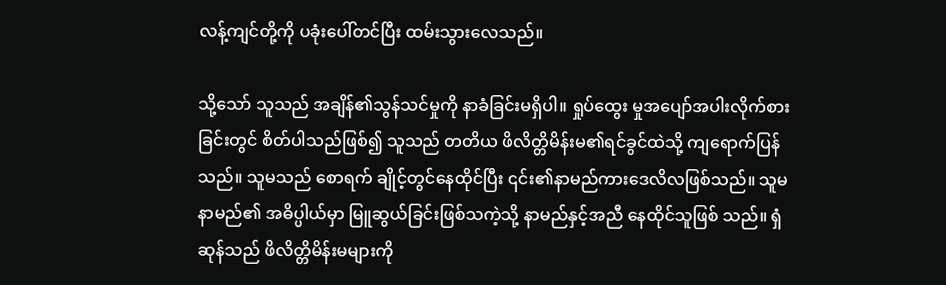လန့်ကျင်တို့ကို ပခုံးပေါ်တင်ပြီး ထမ်းသွားလေသည်။

သို့သော် သူသည် အချိန်၏သွန်သင်မှုကို နာခံခြင်းမရှိပါ။ ရှုပ်ထွေး မှုအပျော်အပါးလိုက်စားခြင်းတွင် စိတ်ပါသည်ဖြစ်၍ သူသည် တတိယ ဖိလိတ္တိမိန်းမ၏ရင်ခွင်ထဲသို့ ကျရောက်ပြန်သည်။ သူမသည် စောရက် ချိုင့်တွင်နေထိုင်ပြီး ၎င်း၏နာမည်ကားဒေလိလဖြစ်သည်။ သူမနာမည်၏ အဓိပ္ပါယ်မှာ မြူဆွယ်ခြင်းဖြစ်သကဲ့သို့ နာမည်နှင့်အညီ နေထိုင်သူဖြစ် သည်။ ရှံဆုန်သည် ဖိလိတ္တိမိန်းမများကို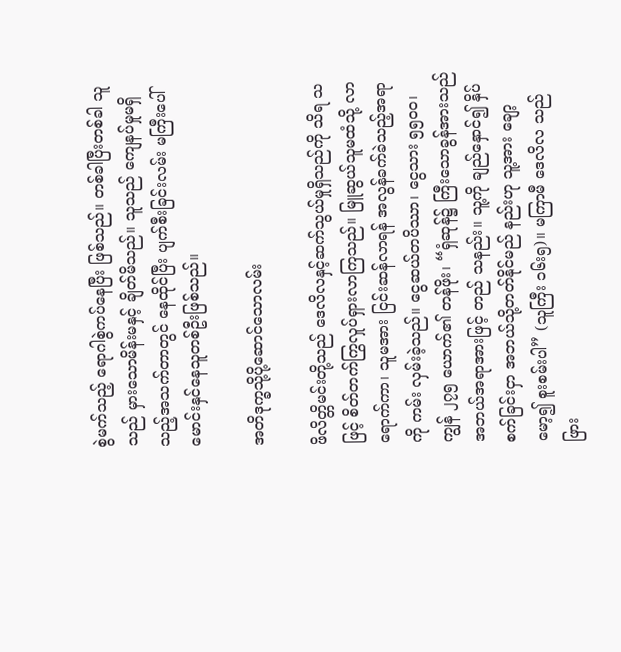စွဲမက်သည့် ရောဂါစွဲကပ်နေပြီး ဖြစ်သည်။ တစ်ခါပြီးတစ်ခါ သူသည် မှားသောမိန်းမနှင့် ချိတ်မိသည်။ သူသည် ကျေနပ်မှုမရှိသည့်အသက်တာတွင် နေထိုင်ပြီး ပျက်စီးခြင်းလမ်း မကြီးပေါ် မောင်းနှင်နေသူတစ်ဦးဖြစ်သည်။

အတိဒုက္ခသို့ပို့ဆောင်သောလမ်း

ဖိလိတ္တိမင်းတို့သည် ဒေလိလနှင့်ဆက်သွယ်မှုရှိသည်ကို သိရ သဖြင့် စိတ်တက်ကြွလှုပ်ရှားလာကြသည်။ မြူဆွယ်သူမထံသို့ လာ ရောက်ကာ၊ သူမအား ငြင်းဆန်လာရန် အလွန်ခက်ခဲသည့်အရာကို ကမ်း လှမ်းခဲ့သည်။ ငွေဆယ်တပိဿာ၊ ငွေသား ၅၅ဝဝ၊ ကျွန် ၂၇၅ ယောက်၏ တန်ဖိုး၊ “ရှံဆုန်၌ ကြီးသောခွန်အားသည် အဘယ်အရာအားဖြင့် တည် သနည်း။ သူ့ကို ချည်နှောင်၍ နှိပ်စက်ခြင်းငှာ အဘယ်သို့တတ်နိုင်မည် နည်းဟု သူ့အား ချော့မော့၍ စူးစမ်းပါ” (သူကြီး ၁၆း၅)။ မကြာမီ ဒေလိလ သည် ဖြား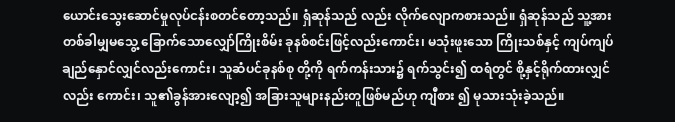ယောင်းသွေးဆောင်မှုလုပ်ငန်းစတင်တော့သည်။ ရှံဆုန်သည် လည်း လိုက်လျောကစားသည်။ ရှံဆုန်သည် သူ့အား တစ်ခါမျှမသွေ့ ခြောက်သောလျှော်ကြိုးစိမ်း ခုနစ်စင်းဖြင့်လည်းကောင်း၊ မသုံးဖူးသော ကြိုးသစ်နှင့် ကျပ်ကျပ်ချည်နှောင်လျှင်လည်းကောင်း၊ သူဆံပင်ခုနစ်စု တို့ကို ရက်ကန်းသား၌ ရက်သွင်း၍ ထရံတွင် စို့နှင့်ရိုက်ထားလျှင်လည်း ကောင်း၊ သူ၏ခွန်အားလျော့၍ အခြားသူများနည်းတူဖြစ်မည်ဟု ကျီစား ၍ မုသားသုံးခဲ့သည်။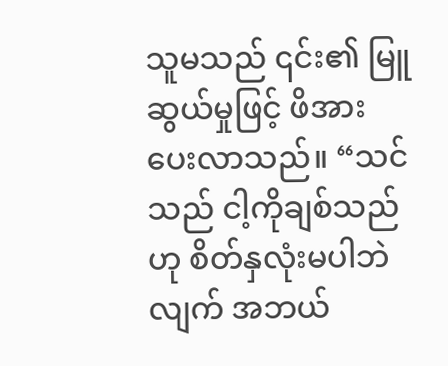သူမသည် ၎င်း၏ မြူဆွယ်မှုဖြင့် ဖိအားပေးလာသည်။ “သင်သည် ငါ့ကိုချစ်သည်ဟု စိတ်နှလုံးမပါဘဲလျက် အဘယ်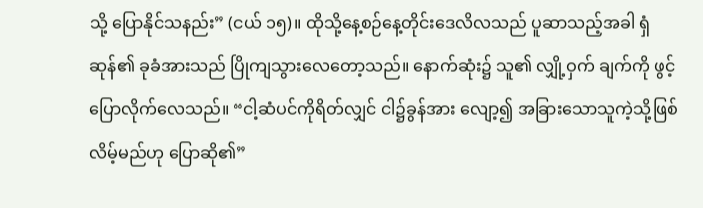သို့ ပြောနိုင်သနည်း” (ငယ် ၁၅)။ ထိုသို့နေ့စဉ်နေ့တိုင်းဒေလိလသည် ပူဆာသည့်အခါ ရှံဆုန်၏ ခုခံအားသည် ပြိုကျသွားလေတော့သည်။ နောက်ဆုံး၌ သူ၏ လျှို့ဝှက် ချက်ကို ဖွင့်ပြောလိုက်လေသည်။ “ငါ့ဆံပင်ကိုရိတ်လျှင် ငါ၌ခွန်အား လျော့၍ အခြားသောသူကဲ့သို့ဖြစ်လိမ့်မည်ဟု ပြောဆို၏”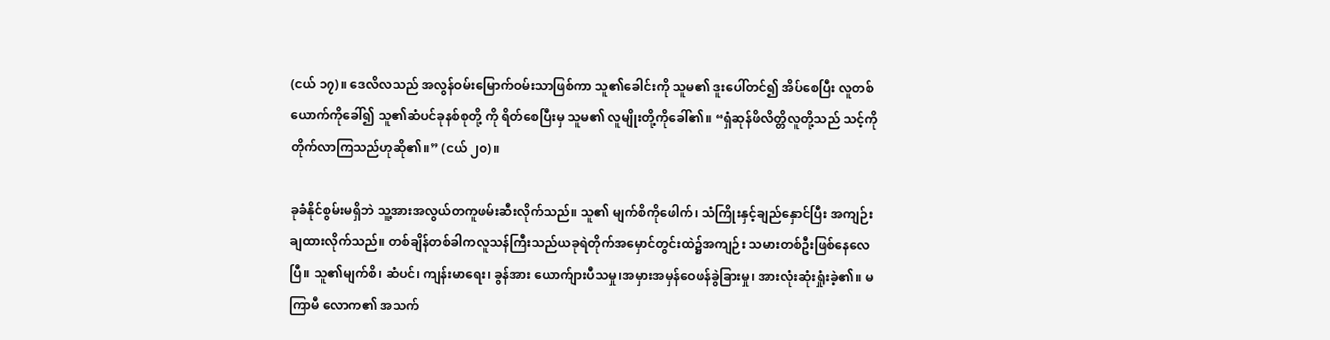(ငယ် ၁၇)။ ဒေလိလသည် အလွန်ဝမ်းမြောက်ဝမ်းသာဖြစ်ကာ သူ၏ခေါင်းကို သူမ၏ ဒူးပေါ်တင်၍ အိပ်စေပြီး လူတစ်ယောက်ကိုခေါ်၍ သူ၏ဆံပင်ခုနစ်စုတို့ ကို ရိတ်စေပြီးမှ သူမ၏ လူမျိုးတို့ကိုခေါ်၏။ “ရှံဆုန်ဖိလိတ္တိလူတို့သည် သင့်ကိုတိုက်လာကြသည်ဟုဆို၏။” (ငယ် ၂၀)။

ခုခံနိုင်စွမ်းမရှိဘဲ သူ့အားအလွယ်တကူဖမ်းဆီးလိုက်သည်။ သူ၏ မျက်စိကိုဖေါက်၊ သံကြိုးနှင့်ချည်နှောင်ပြီး အကျဉ်းချထားလိုက်သည်။ တစ်ချိန်တစ်ခါကလူသန်ကြီးသည်ယခုရဲတိုက်အမှောင်တွင်းထဲ၌အကျဉ်း သမားတစ်ဦးဖြစ်နေလေပြီ။ သူ၏မျက်စိ၊ ဆံပင်၊ ကျန်းမာရေး၊ ခွန်အား ယောက်ျားပီသမှု၊အမှားအမှန်ဝေဖန်ခွဲခြားမှု၊ အားလုံးဆုံးရှုံးခဲ့၏။ မကြာမီ လောက၏ အသက်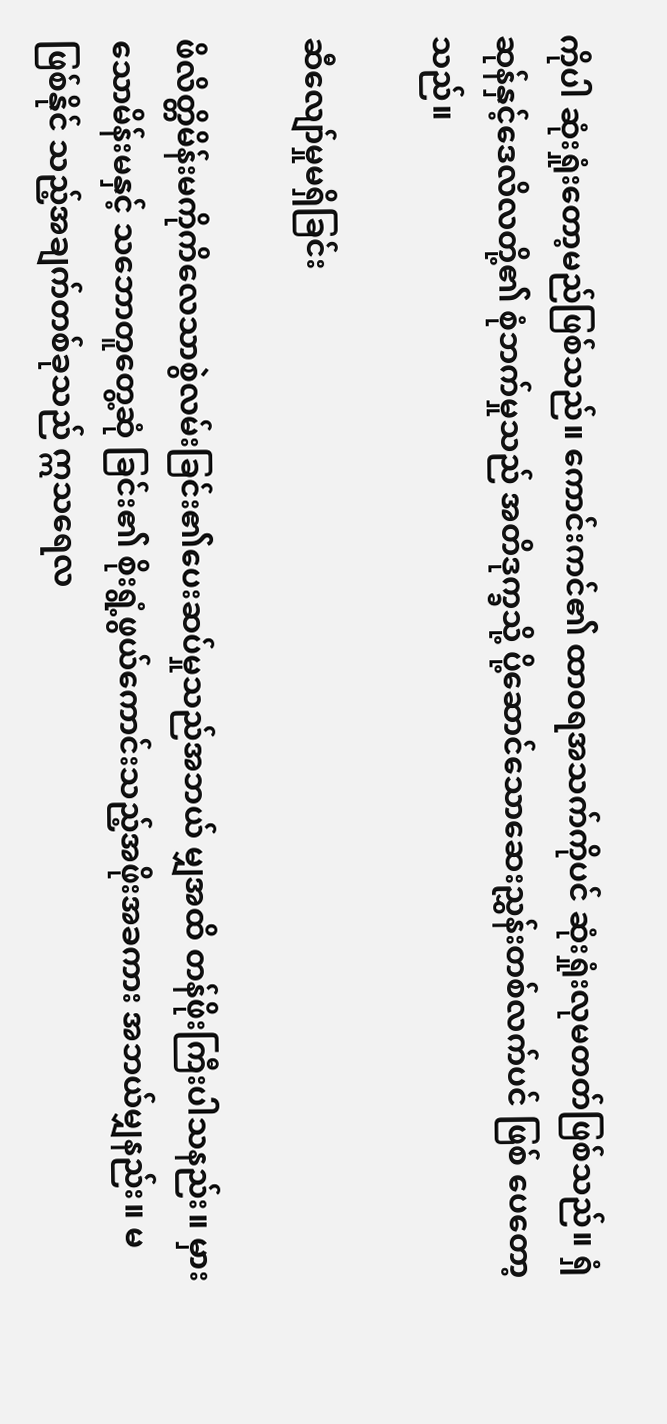ကိုပါ ဆုံးရှုံးတော့မည်ဖြစ်သည်။ ကောင်းကင်၏ ထာဝရအသက်ကိုပင် ဆုံးရှုံးလုမတတ်ဖြစ်သည်။ ရှံဆုန်နှင့်ဒေလိလတို့၏ စုံဘက်မှုသည် အတိဒုက္ခသို့ ပို့ဆောင်သောဆေးညွှန်းတစ်လက်ပင် ဖြစ် ပေတော့သည်။

ဆီလျော်မှုမရှိခြင်း

ဖိလိတ္တိမိန်းမကိုကိလေသာစွဲလမ်းခြင်း၏ပေးဆပ်မှုသည်အဘယ် မျှအထိ တန်ဖိုးကြီးပါသနည်း။ မှားသောမိန်းမနှင့် သဘောတူတွေ့ဆုံ ခြင်း၏ စိုးရွံ့ဖွယ်ကောင်းသည့်အဖိုးအခကား အဘယ်မျှနည်း။ မဖြစ်နိုင် သည့်အချက်တစ်ခုသည် ဣသရေလ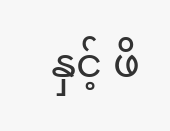နှင့် ဖိ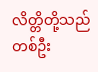လိတ္တိတို့သည် တစ်ဦး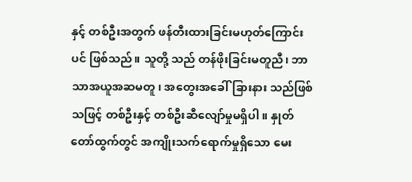နှင့် တစ်ဦးအတွက် ဖန်တီးထားခြင်းမဟုတ်ကြောင်းပင် ဖြစ်သည်။ သူတို့ သည် တန်ဖိုးခြင်းမတူညီ၊ ဘာသာအယူအဆမတူ၊ အတွေးအခေါ်ခြားနား သည်ဖြစ်သဖြင့် တစ်ဦးနှင့် တစ်ဦးဆီလျော်မှုမရှိပါ။ နှုတ်တော်ထွက်တွင် အကျိုးသက်ရောက်မှုရှိသော မေး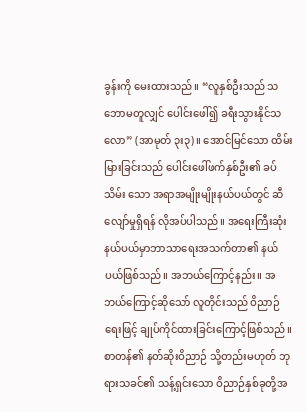ခွန်းကို မေးထားသည်။ “လူနှစ်ဦးသည် သဘောမတူလျှင် ပေါင်းဖေါ်၍ ခရီးသွားနိုင်သလော” (အာမုတ် ၃း၃)။ အောင်မြင်သော ထိမ်းမြားခြင်းသည် ပေါင်းဖေါ်ဖက်နှစ်ဦး၏ ခပ်သိမ်း သော အရာအမျိုးမျိုးနယ်ပယ်တွင် ဆီလျော်မှုရှိရန် လိုအပ်ပါသည်။ အရေးကြီးဆုံးနယ်ပယ်မှာဘာသာရေးအသက်တာ၏ နယ်ပယ်ဖြစ်သည်။ အဘယ်ကြောင့်နည်း။ အဘယ်ကြောင့်ဆိုသော် လူတိုင်းသည် ဝိညာဉ် ရေးဖြင့် ချုပ်ကိုင်ထားခြင်းကြောင့်ဖြစ်သည်။ စာတန်၏ နတ်ဆိုးဝိညာဉ် သို့တည်းမဟုတ် ဘုရားသခင်၏ သန့်ရှင်းသော ဝိညာဉ်နှစ်ခုတို့အ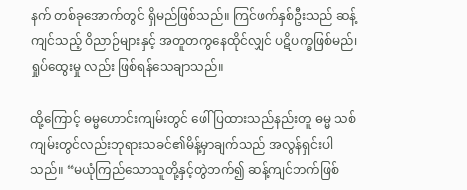နက် တစ်ခုအောက်တွင် ရှိမည်ဖြစ်သည်။ ကြင်ဖက်နှစ်ဦးသည် ဆန့်ကျင်သည့် ဝိညာဉ်များနှင့် အတူတကွနေထိုင်လျှင် ပဋိပက္ခဖြစ်မည်၊ ရှုပ်ထွေးမှု လည်း ဖြစ်ရန်သေချာသည်။

ထို့ကြောင့် ဓမ္မဟောင်းကျမ်းတွင် ဖေါ်ပြထားသည်နည်းတူ ဓမ္မ သစ်ကျမ်းတွင်လည်းဘုရားသခင်၏မိန့်မှာချက်သည် အလွန်ရှင်းပါသည်။ “မယုံကြည်သောသူတို့နှင့်တွဲဘက်၍ ဆန့်ကျင်ဘက်ဖြစ်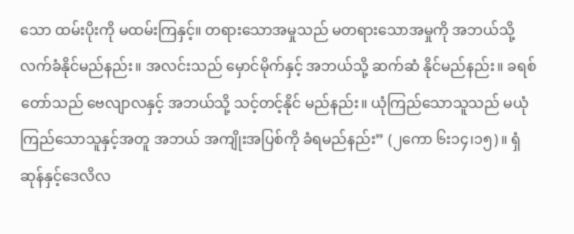သော ထမ်းပိုးကို မထမ်းကြနှင့်။ တရားသောအမှုသည် မတရားသောအမှုကို အဘယ်သို့ လက်ခံနိုင်မည်နည်း။ အလင်းသည် မှောင်မိုက်နှင့် အဘယ်သို့ ဆက်ဆံ နိုင်မည်နည်း။ ခရစ်တော်သည် ဗေလျာလနှင့် အဘယ်သို့ သင့်တင့်နိုင် မည်နည်း။ ယုံကြည်သောသူသည် မယုံကြည်သောသူနှင့်အတူ အဘယ် အကျိုးအပြစ်ကို ခံရမည်နည်း” (၂ကော ၆း၁၄၊၁၅)။ ရှံဆုန်နှင့်ဒေလိလ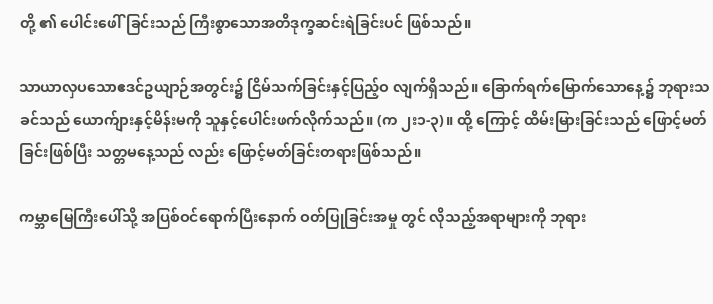တို့ ၏ ပေါင်းဖေါ်ခြင်းသည် ကြီးစွာသောအတိဒုက္ခဆင်းရဲခြင်းပင် ဖြစ်သည်။

သာယာလှပသောဧဒင်ဥယျာဉ်အတွင်း၌ ငြိမ်သက်ခြင်းနှင့်ပြည့်ဝ လျက်ရှိသည်။ ခြောက်ရက်မြောက်သောနေ့၌ ဘုရားသခင်သည် ယောက်ျားနှင့်မိန်းမကို သူနှင့်ပေါင်းဖက်လိုက်သည်။ (က ၂း၁-၃)။ ထို့ ကြောင့် ထိမ်းမြားခြင်းသည် ဖြောင့်မတ်ခြင်းဖြစ်ပြီး သတ္တမနေ့သည် လည်း ဖြောင့်မတ်ခြင်းတရားဖြစ်သည်။

ကမ္ဘာမြေကြီးပေါ်သို့ အပြစ်ဝင်ရောက်ပြီးနောက် ဝတ်ပြုခြင်းအမှု တွင် လိုသည့်အရာများကို ဘုရား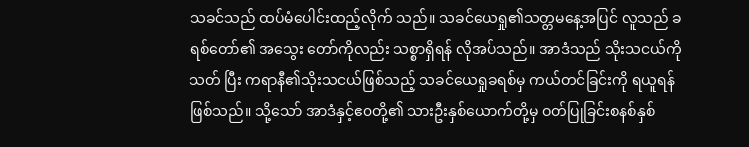သခင်သည် ထပ်မံပေါင်းထည့်လိုက် သည်။ သခင်ယေရှု၏သတ္တမနေ့အပြင် လူသည် ခရစ်တော်၏ အသွေး တော်ကိုလည်း သစ္စာရှိရန် လိုအပ်သည်။ အာဒံသည် သိုးသငယ်ကိုသတ် ပြီး ကရာနီ၏သိုးသငယ်ဖြစ်သည့် သခင်ယေရှုခရစ်မှ ကယ်တင်ခြင်းကို ရယူရန်ဖြစ်သည်။ သို့သော် အာဒံနှင့်ဧ၀တို့၏ သားဦးနှစ်ယောက်တို့မှ ဝတ်ပြုခြင်းစနစ်နှစ်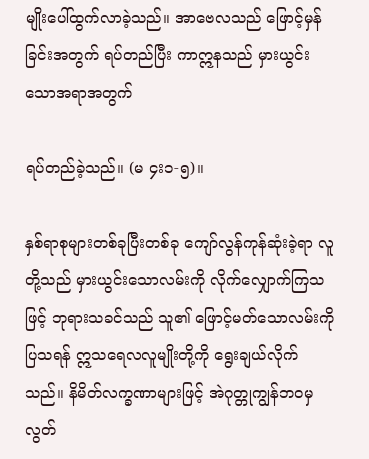မျိုးပေါ်ထွက်လာခဲ့သည်။ အာဗေလသည် ဖြောင့်မှန် ခြင်းအတွက် ရပ်တည်ပြီး ကာဣနသည် မှားယွင်းသောအရာအတွက်

ရပ်တည်ခဲ့သည်။ (မ ၄း၁-၅)။

နှစ်ရာစုများတစ်ခုပြီးတစ်ခု ကျော်လွန်ကုန်ဆုံးခဲ့ရာ လူတို့သည် မှားယွင်းသောလမ်းကို လိုက်လျှောက်ကြသဖြင့် ဘုရားသခင်သည် သူ၏ ဖြောင့်မတ်သောလမ်းကိုပြသရန် ဣသရေလလူမျိုးတို့ကို ရွေးချယ်လိုက် သည်။ နိမိတ်လက္ခဏာများဖြင့် အဲဂုတ္တုကျွန်ဘဝမှ လွတ်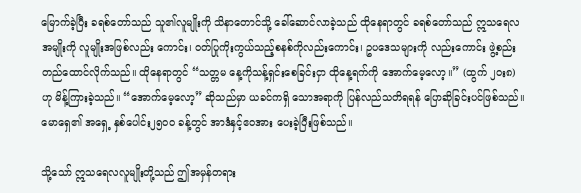မြောက်ခဲ့ပြီး ခရစ်တော်သည် သူ၏လူမျိုးကို သိနာတောင်သို့ ခေါ်ဆောင်လာခဲ့သည် ထိုနေရာတွင် ခရစ်တော်သည် ဣသရေလအမျိုးကို လူမျိုးအဖြစ်လည်း ကောင်း၊ ဝတ်ပြုကိုးကွယ်သည့်စနစ်ကိုလည်းကောင်း၊ ဥပဒေသများကို လည်းကောင်း ဖွဲ့စည်းတည်ထောင်လိုက်သည်။ ထိုနေရာတွင် “သတ္တမ နေ့ကိုသန့်ရှင်းစေခြင်းငှာ ထိုနေ့ရက်ကို အောက်မေ့လော့။” (ထွက် ၂၀း၈) ဟု မိန့်ကြားခဲ့သည်။ “အောက်မေ့လော့” ဆိုသည်မှာ ယခင်ကရှိ သောအရာကို ပြန်လည်သတိရရန် ပြောဆိုခြင်းပင်ဖြစ်သည်။ မောရှေ၏ အရှေ့ နှစ်ပေါင်း၂၅ဝဝ ခန့်တွင် အာဒံနှင့်ဧဝအား ပေးခဲ့ပြီးဖြစ်သည်။

သို့သော် ဣသရေလလူမျိုးတို့သည် ဤအမှန်တရား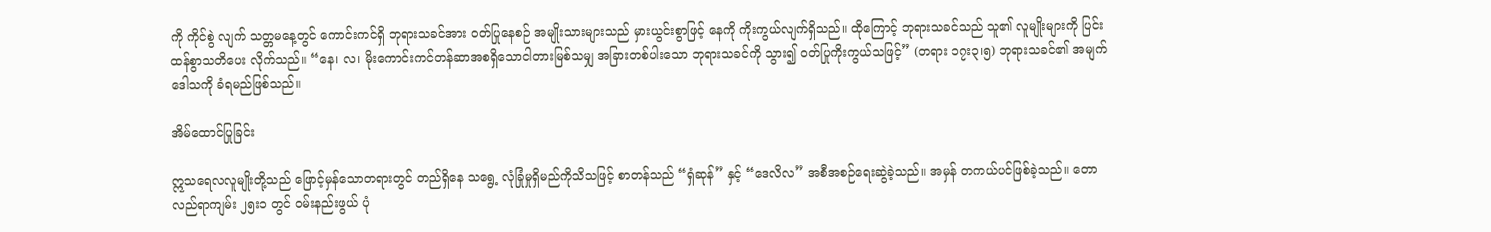ကို ကိုင်စွဲ လျက် သတ္တမနေ့တွင် ကောင်းကင်ရှိ ဘုရားသခင်အား ဝတ်ပြုနေစဉ် အမျိုးသားများသည် မှားယွင်းစွာဖြင့် နေကို ကိုးကွယ်လျက်ရှိသည်။ ထိုကြောင့် ဘုရားသခင်သည် သူ၏ လူမျိုးများကို ပြင်းထန်စွာသတိပေး လိုက်သည်။ “နေ၊ လ၊ မိုးကောင်းကင်တန်ဆာအစရှိသောငါတားမြစ်သမျှ အခြားတစ်ပါးသော ဘုရားသခင်ကို သွား၍ ဝတ်ပြုကိုးကွယ်သဖြင့်” (တရား ၁၇း၃၊၅) ဘုရားသခင်၏ အမျက်ဒေါသကို ခံရမည်ဖြစ်သည်။

အိမ်ထောင်ပြုခြင်း

ဣသရေလလူမျိုးတို့သည် ဖြောင့်မှန်သောတရားတွင် တည်ရှိနေ သရွေ့ လုံခြုံမှုရှိမည်ကိုသိသဖြင့် စာတန်သည် “ရှံဆုန်” နှင့် “ဒေလိလ” အစီအစဉ်ရေးဆွဲခဲ့သည်။ အမှန် တကယ်ပင်ဖြစ်ခဲ့သည်။ တောလည်ရာကျမ်း ၂၅း၁ တွင် ဝမ်းနည်းဖွယ် ပုံ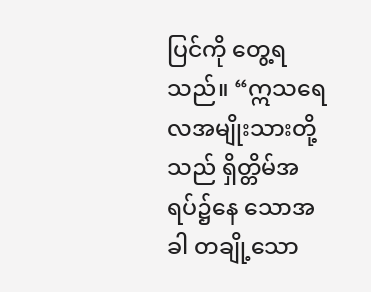ပြင်ကို တွေ့ရသည်။ “ဣသရေလအမျိုးသားတို့သည် ရှိတ္တိမ်အရပ်၌နေ သောအခါ တချို့သော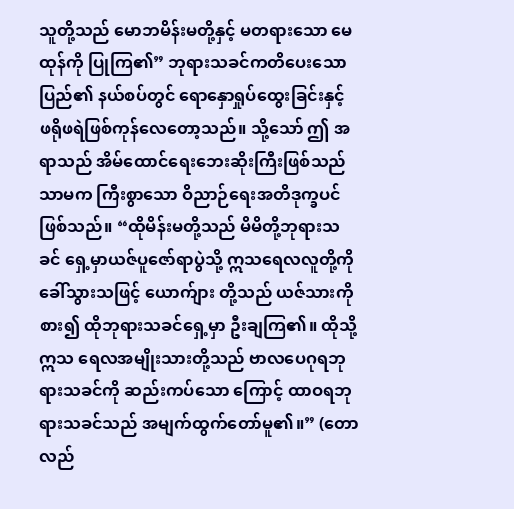သူတို့သည် မောဘမိန်းမတို့နှင့် မတရားသော မေထုန်ကို ပြုကြ၏” ဘုရားသခင်ကတိပေးသောပြည်၏ နယ်စပ်တွင် ရောနှောရှုပ်ထွေးခြင်းနှင့် ဖရိုဖရဲဖြစ်ကုန်လေတော့သည်။ သို့သော် ဤ အရာသည် အိမ်ထောင်ရေးဘေးဆိုးကြီးဖြစ်သည်သာမက ကြီးစွာသော ဝိညာဉ်ရေးအတိဒုက္ခပင်ဖြစ်သည်။ “ထိုမိန်းမတို့သည် မိမိတို့ဘုရားသခင် ရှေ့မှာယဇ်ပူဇော်ရာပွဲသို့ ဣသရေလလူတို့ကို ခေါ်သွားသဖြင့် ယောက်ျား တို့သည် ယဇ်သားကိုစား၍ ထိုဘုရားသခင်ရှေ့မှာ ဦးချကြ၏။ ထိုသို့ဣသ ရေလအမျိုးသားတို့သည် ဗာလပေဂုရဘုရားသခင်ကို ဆည်းကပ်သော ကြောင့် ထာဝရဘုရားသခင်သည် အမျက်ထွက်တော်မူ၏။” (တောလည်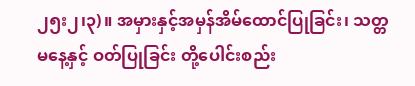၂၅း၂၊၃)။ အမှားနှင့်အမှန်အိမ်ထောင်ပြုခြင်း၊ သတ္တမနေ့နှင့် ဝတ်ပြုခြင်း တို့ပေါင်းစည်း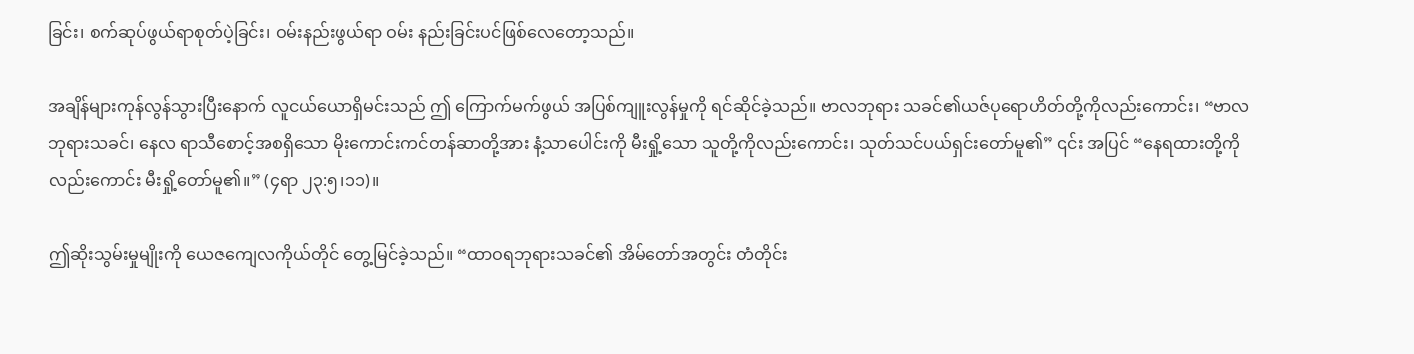ခြင်း၊ စက်ဆုပ်ဖွယ်ရာစုတ်ပဲ့ခြင်း၊ ဝမ်းနည်းဖွယ်ရာ ဝမ်း နည်းခြင်းပင်ဖြစ်လေတော့သည်။

အချိန်များကုန်လွန်သွားပြီးနောက် လူငယ်ယောရှိမင်းသည် ဤ ကြောက်မက်ဖွယ် အပြစ်ကျူးလွန်မှုကို ရင်ဆိုင်ခဲ့သည်။ ဗာလဘုရား သခင်၏ယဇ်ပုရောဟိတ်တို့ကိုလည်းကောင်း၊ “ဗာလဘုရားသခင်၊ နေလ ရာသီစောင့်အစရှိသော မိုးကောင်းကင်တန်ဆာတို့အား နံ့သာပေါင်းကို မီးရှို့သော သူတို့ကိုလည်းကောင်း၊ သုတ်သင်ပယ်ရှင်းတော်မူ၏” ၎င်း အပြင် “နေရထားတို့ကိုလည်းကောင်း မီးရှို့တော်မူ၏။” (၄ရာ ၂၃:၅၊၁၁)။

ဤဆိုးသွမ်းမှုမျိုးကို ယေဇကျေလကိုယ်တိုင် တွေ့မြင်ခဲ့သည်။ “ထာဝရဘုရားသခင်၏ အိမ်တော်အတွင်း တံတိုင်း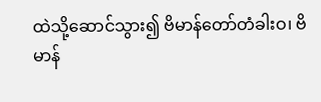ထဲသို့ဆောင်သွား၍ ဗိမာန်တော်တံခါးဝ၊ ဗိမာန်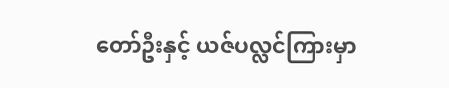တော်ဦးနှင့် ယဇ်ပလ္လင်ကြားမှာ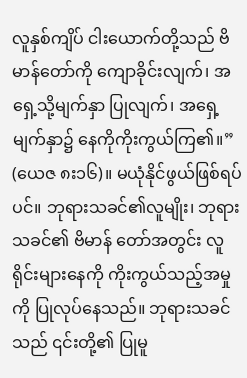လူနှစ်ကျိပ် ငါးယောက်တို့သည် ဗိမာန်တော်ကို ကျောခိုင်းလျက်၊ အရှေ့သို့မျက်နှာ ပြုလျက်၊ အရှေ့မျက်နှာ၌ နေကိုကိုးကွယ်ကြ၏။” (ယေဇ ၈း၁၆)။ မယုံနိုင်ဖွယ်ဖြစ်ရပ်ပင်။ ဘုရားသခင်၏လူမျိုး၊ ဘုရားသခင်၏ ဗိမာန် တော်အတွင်း လူရိုင်းများနေကို ကိုးကွယ်သည့်အမှုကို ပြုလုပ်နေသည်။ ဘုရားသခင်သည် ၎င်းတို့၏ ပြုမူ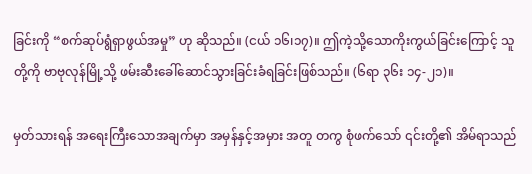ခြင်းကို “စက်ဆုပ်ရွံရှာဖွယ်အမှု” ဟု ဆိုသည်။ (ငယ် ၁၆၊၁၇)။ ဤကဲ့သို့သောကိုးကွယ်ခြင်းကြောင့် သူတို့ကို ဗာဗုလုန်မြို့သို့ ဖမ်းဆီးခေါ်ဆောင်သွားခြင်းခံရခြင်းဖြစ်သည်။ (၆ရာ ၃၆း ၁၄-၂၁)။

မှတ်သားရန် အရေးကြီးသောအချက်မှာ အမှန်နှင့်အမှား အတူ တကွ စုံဖက်သော် ၎င်းတို့၏ အိမ်ရာသည်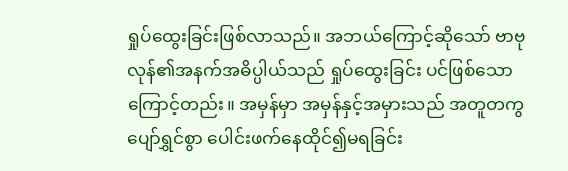ရှုပ်ထွေးခြင်းဖြစ်လာသည်။ အဘယ်ကြောင့်ဆိုသော် ဗာဗုလုန်၏အနက်အဓိပ္ပါယ်သည် ရှုပ်ထွေးခြင်း ပင်ဖြစ်သောကြောင့်တည်း။ အမှန်မှာ အမှန်နှင့်အမှားသည် အတူတကွ ပျော်ရွှင်စွာ ပေါင်းဖက်နေထိုင်၍မရခြင်း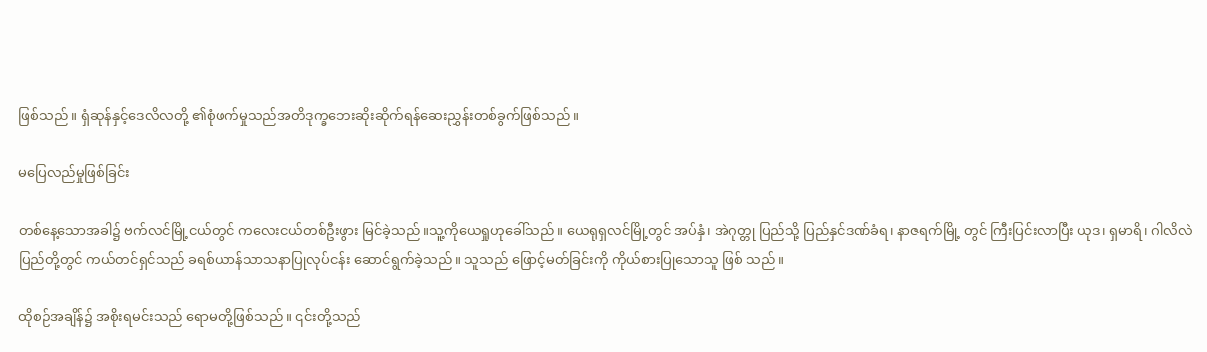ဖြစ်သည်။ ရှံဆုန်နှင့်ဒေလိလတို့ ၏စုံဖက်မှုသည်အတိဒုက္ခဘေးဆိုးဆိုက်ရန်ဆေးညွှန်းတစ်ခွက်ဖြစ်သည်။

မပြေလည်မှုဖြစ်ခြင်း

တစ်နေ့သောအခါ၌ ဗက်လင်မြို့ငယ်တွင် ကလေးငယ်တစ်ဦးဖွား မြင်ခဲ့သည်။သူ့ကိုယေရှုဟုခေါ်သည်။ ယေရုရှလင်မြို့တွင် အပ်နှံ၊ အဲဂုတ္တု ပြည်သို့ ပြည်နှင်ဒဏ်ခံရ၊ နာဇရက်မြို့ တွင် ကြီးပြင်းလာပြီး ယုဒ၊ ရှမာရိ၊ ဂါလိလဲပြည်တို့တွင် ကယ်တင်ရှင်သည် ခရစ်ယာန်သာသနာပြုလုပ်ငန်း ဆောင်ရွက်ခဲ့သည်။ သူသည် ဖြောင့်မတ်ခြင်းကို ကိုယ်စားပြုသောသူ ဖြစ် သည်။

ထိုစဉ်အချိန်၌ အစိုးရမင်းသည် ရောမတို့ဖြစ်သည်။ ၎င်းတို့သည်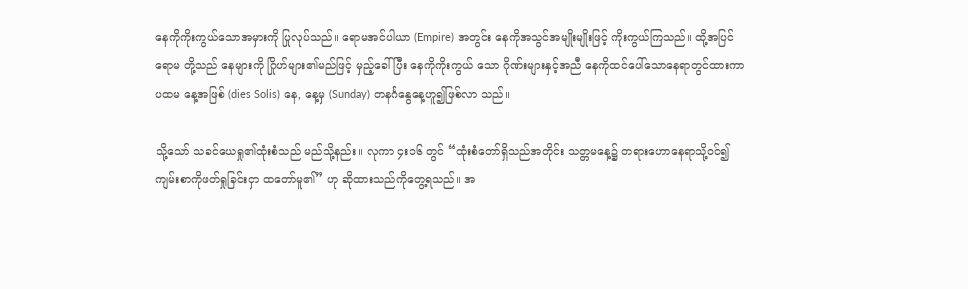နေကိုကိုးကွယ်သောအမှားကို ပြုလုပ်သည်။ ရောမအင်ပါယာ (Empire) အတွင်း နေကိုအသွင်အမျိုးမျိုးဖြင့် ကိုးကွယ်ကြသည်။ ထို့အပြင် ရောမ တို့သည် နေများကို ဂြိုဟ်များ၏မည်ဖြင့် မှည့်ခေါ်ပြီး နေကိုကိုးကွယ် သော ဂိုဏ်းများနှင့်အညီ နေကိုထင်ပေါ်သောနေရာတွင်ထားကာ ပထမ နေ့အဖြစ် (dies Solis) နေ, နေ့မှ (Sunday) တနင်္ဂနွေနေ့ဟူ၍ဖြစ်လာ သည်။

သို့သော် သခင်ယေရှု၏ထုံးစံသည် မည်သို့နည်း။ လုကာ ၄း၁၆ တွင် “ထုံးစံတော်ရှိသည်အတိုင်း သတ္တမနေ့၌ တရားဟောနေရာသို့ဝင်၍ ကျမ်းစာကိုဖတ်ရှုခြင်းငှာ ထတော်မူ၏” ဟု ဆိုထားသည်ကိုတွေ့ရသည်။ အ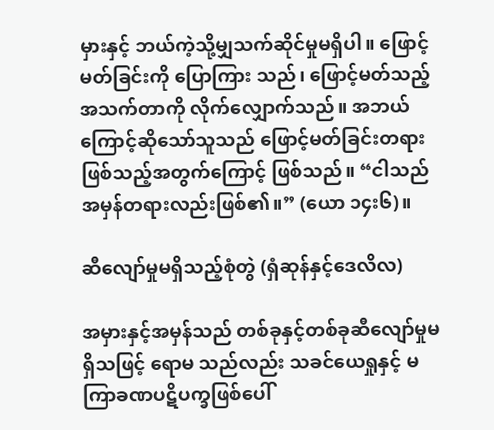မှားနှင့် ဘယ်ကဲ့သို့မျှသက်ဆိုင်မှုမရှိပါ။ ဖြောင့်မတ်ခြင်းကို ပြောကြား သည်၊ ဖြောင့်မတ်သည့်အသက်တာကို လိုက်လျှောက်သည်။ အဘယ် ကြောင့်ဆိုသော်သူသည် ဖြောင့်မတ်ခြင်းတရားဖြစ်သည့်အတွက်ကြောင့် ဖြစ်သည်။ “ငါသည် အမှန်တရားလည်းဖြစ်၏။” (ယော ၁၄း၆)။

ဆီလျော်မှုမရှိသည့်စုံတွဲ (ရှံဆုန်နှင့်ဒေလိလ)

အမှားနှင့်အမှန်သည် တစ်ခုနှင့်တစ်ခုဆီလျော်မှုမရှိသဖြင့် ရောမ သည်လည်း သခင်ယေရှုနှင့် မကြာခဏပဋိပက္ခဖြစ်ပေါ်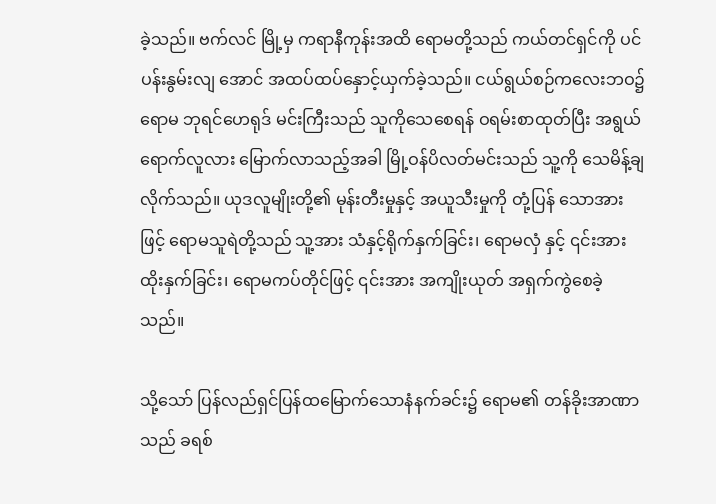ခဲ့သည်။ ဗက်လင် မြို့မှ ကရာနီကုန်းအထိ ရောမတို့သည် ကယ်တင်ရှင်ကို ပင်ပန်းနွမ်းလျ အောင် အထပ်ထပ်နှောင့်ယှက်ခဲ့သည်။ ငယ်ရွယ်စဉ်ကလေးဘဝ၌ ရောမ ဘုရင်ဟေရုဒ် မင်းကြီးသည် သူကိုသေစေရန် ဝရမ်းစာထုတ်ပြီး အရွယ် ရောက်လူလား မြောက်လာသည့်အခါ မြို့ဝန်ပိလတ်မင်းသည် သူ့ကို သေမိန့်ချလိုက်သည်။ ယုဒလူမျိုးတို့၏ မုန်းတီးမှုနှင့် အယူသီးမှုကို တုံ့ပြန် သောအားဖြင့် ရောမသူရဲတို့သည် သူ့အား သံနှင့်ရိုက်နှက်ခြင်း၊ ရောမလှံ နှင့် ၎င်းအားထိုးနှက်ခြင်း၊ ရောမကပ်တိုင်ဖြင့် ၎င်းအား အကျိုးယုတ် အရှက်ကွဲစေခဲ့သည်။

သို့သော် ပြန်လည်ရှင်ပြန်ထမြောက်သောနံနက်ခင်း၌ ရောမ၏ တန်ခိုးအာဏာသည် ခရစ်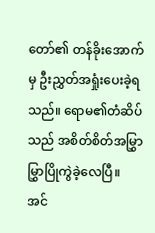တော်၏ တန်ခိုးအောက်မှ ဦးညွှတ်အရှုံးပေးခဲ့ရ သည်။ ရောမ၏တံဆိပ်သည် အစိတ်စိတ်အမြွှာမြွှာပြိုကွဲခဲ့လေပြီ။ အင်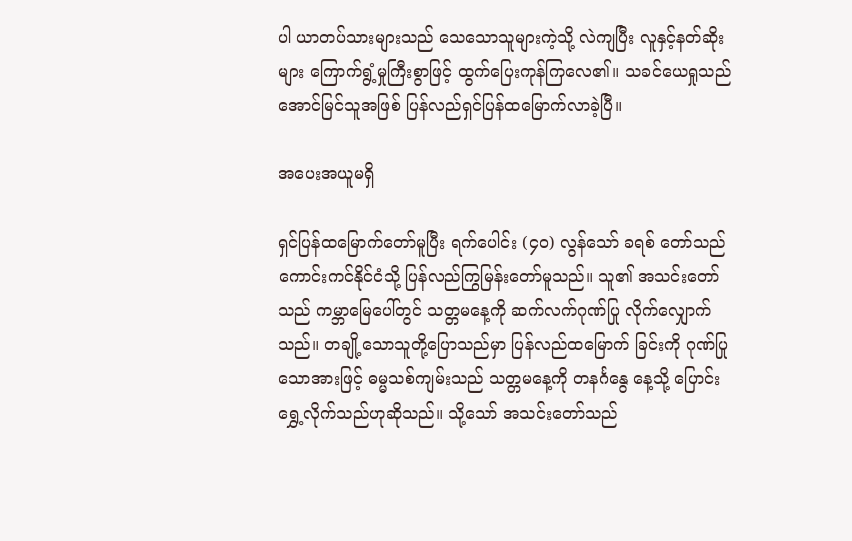ပါ ယာတပ်သားများသည် သေသောသူများကဲ့သို့ လဲကျပြီး လူနှင့်နတ်ဆိုး များ ကြောက်ရွံ့မှုကြီးစွာဖြင့် ထွက်ပြေးကုန်ကြလေ၏။ သခင်ယေရှုသည် အောင်မြင်သူအဖြစ် ပြန်လည်ရှင်ပြန်ထမြောက်လာခဲ့ပြီ။

အပေးအယူမရှိ

ရှင်ပြန်ထမြောက်တော်မူပြီး ရက်ပေါင်း (၄၀) လွန်သော် ခရစ် တော်သည် ကောင်းကင်နိုင်ငံသို့ ပြန်လည်ကြွမြန်းတော်မူသည်။ သူ၏ အသင်းတော်သည် ကမ္ဘာမြေပေါ်တွင် သတ္တမနေ့ကို ဆက်လက်ဂုဏ်ပြု လိုက်လျှောက်သည်။ တချို့သောသူတို့ပြောသည်မှာ ပြန်လည်ထမြောက် ခြင်းကို ဂုဏ်ပြုသောအားဖြင့် ဓမ္မသစ်ကျမ်းသည် သတ္တမနေ့ကို တနင်္ဂနွေ နေ့သို့ ပြောင်းရွှေ့လိုက်သည်ဟုဆိုသည်။ သို့သော် အသင်းတော်သည်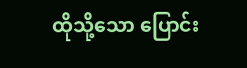ထိုသို့သော ပြောင်း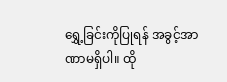ရွှေ့ခြင်းကိုပြုရန် အခွင့်အာဏာမရှိပါ။ ထို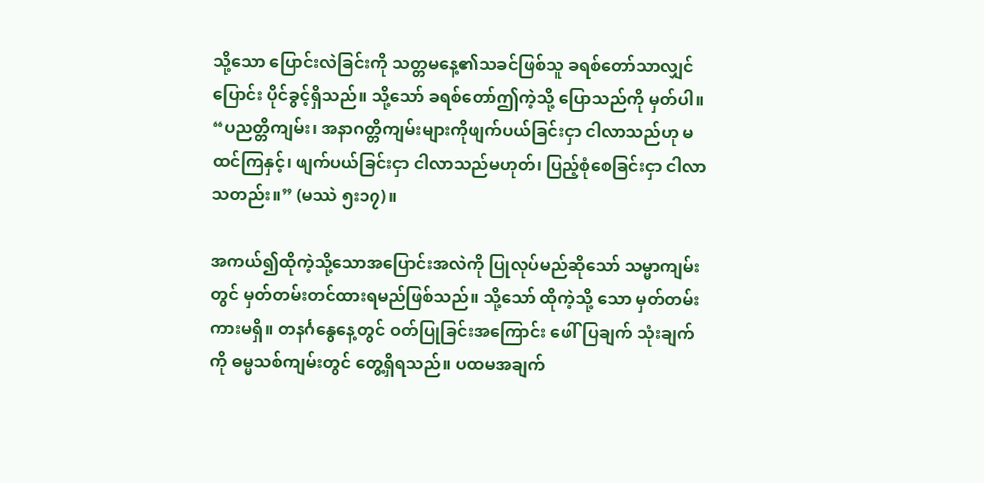သို့သော ပြောင်းလဲခြင်းကို သတ္တမနေ့၏သခင်ဖြစ်သူ ခရစ်တော်သာလျှင် ပြောင်း ပိုင်ခွင့်ရှိသည်။ သို့သော် ခရစ်တော်ဤကဲ့သို့ ပြောသည်ကို မှတ်ပါ။ “ပညတ္တိကျမ်း၊ အနာဂတ္တိကျမ်းများကိုဖျက်ပယ်ခြင်းငှာ ငါလာသည်ဟု မထင်ကြနှင့်၊ ဖျက်ပယ်ခြင်းငှာ ငါလာသည်မဟုတ်၊ ပြည့်စုံစေခြင်းငှာ ငါလာသတည်း။” (မဿဲ ၅း၁၇)။

အကယ်၍ထိုကဲ့သို့သောအပြောင်းအလဲကို ပြုလုပ်မည်ဆိုသော် သမ္မာကျမ်းတွင် မှတ်တမ်းတင်ထားရမည်ဖြစ်သည်။ သို့သော် ထိုကဲ့သို့ သော မှတ်တမ်းကားမရှိ။ တနင်္ဂနွေနေ့တွင် ဝတ်ပြုခြင်းအကြောင်း ဖေါ်ပြချက် သုံးချက်ကို ဓမ္မသစ်ကျမ်းတွင် တွေ့ရှိရသည်။ ပထမအချက်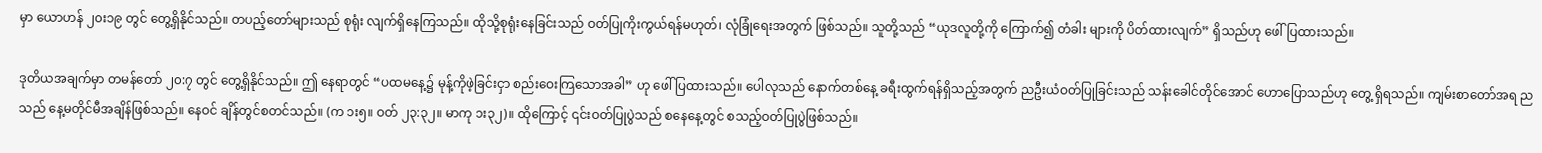မှာ ယောဟန် ၂၀း၁၉ တွင် တွေ့ရှိနိုင်သည်။ တပည့်တော်များသည် စုရုံး လျက်ရှိနေကြသည်။ ထိုသို့စုရုံးနေခြင်းသည် ဝတ်ပြုကိုးကွယ်ရန်မဟုတ်၊ လုံခြုံရေးအတွက် ဖြစ်သည်။ သူတို့သည် “ယုဒလူတို့ကို ကြောက်၍ တံခါး များကို ပိတ်ထားလျက်” ရှိသည်ဟု ဖေါ်ပြထားသည်။

ဒုတိယအချက်မှာ တမန်တော် ၂၀:၇ တွင် တွေ့ရှိနိုင်သည်။ ဤ နေရာတွင် “ပထမနေ့၌ မုန့်ကိုဖဲ့ခြင်းငှာ စည်းဝေးကြသောအခါ” ဟု ဖေါ် ပြထားသည်။ ပေါလုသည် နောက်တစ်နေ့ ခရီးထွက်ရန်ရှိသည့်အတွက် ညဦးယံဝတ်ပြုခြင်းသည် သန်းခေါင်တိုင်အောင် ဟောပြောသည်ဟု တွေ့ ရှိရသည်။ ကျမ်းစာတော်အရ ညသည် နေ့မတိုင်မီအချိန်ဖြစ်သည်။ နေဝင် ချိန်တွင်စတင်သည်။ (က ၁း၅။ ဝတ် ၂၃:၃၂။ မာကု ၁း၃၂)။ ထိုကြောင့် ၎င်းဝတ်ပြုပွဲသည် စနေနေ့တွင် စသည့်ဝတ်ပြုပွဲဖြစ်သည်။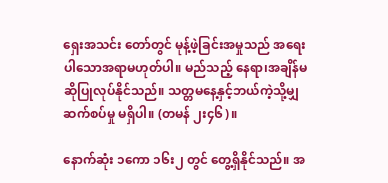ရှေးအသင်း တော်တွင် မုန့်ဖဲ့ခြင်းအမှုသည် အရေးပါသောအရာမဟုတ်ပါ။ မည်သည့် နေရာ၊အချိန်မဆိုပြုလုပ်နိုင်သည်။ သတ္တမနေ့နှင့်ဘယ်ကဲ့သို့မျှဆက်စပ်မှု မရှိပါ။ (တမန် ၂း၄၆)။

နောက်ဆုံး ၁ကော ၁၆း၂ တွင် တွေ့ရှိနိုင်သည်။ အ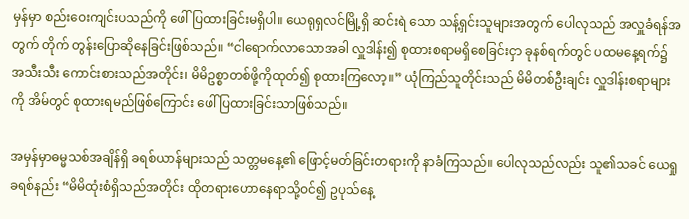မှန်မှာ စည်းဝေးကျင်းပသည်ကို ဖေါ်ပြထားခြင်းမရှိပါ။ ယေရုရှလင်မြို့ရှိ ဆင်းရဲ သော သန့်ရှင်းသူများအတွက် ပေါလုသည် အလှူခံရန်အတွက် တိုက် တွန်းပြောဆိုနေခြင်းဖြစ်သည်။ “ငါရောက်လာသောအခါ လှူဒါန်း၍ စုထားစရာမရှိစေခြင်းငှာ ခုနစ်ရက်တွင် ပထမနေ့ရက်၌ အသီးသီး ကောင်းစားသည်အတိုင်း၊ မိမိဥစ္စာတစ်ဖို့ကိုထုတ်၍ စုထားကြလော့။” ယုံကြည်သူတိုင်းသည် မိမိတစ်ဦးချင်း လှူဒါန်းစရာများကို အိမ်တွင် စုထားရမည်ဖြစ်ကြောင်း ဖေါ်ပြထားခြင်းသာဖြစ်သည်။

အမှန်မှာဓမ္မသစ်အချိန်ရှိ ခရစ်ယာန်များသည် သတ္တမနေ့၏ ဖြောင့်မတ်ခြင်းတရားကို နာခံကြသည်။ ပေါလုသည်လည်း သူ၏သခင် ယေရှုခရစ်နည်း “မိမိထုံးစံရှိသည်အတိုင်း ထိုတရားဟောနေရာသို့ဝင်၍ ဥပုသ်နေ့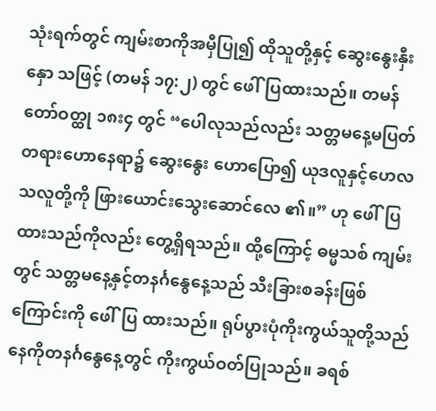သုံးရက်တွင် ကျမ်းစာကိုအမှီပြု၍ ထိုသူတို့နှင့် ဆွေးနွေးနှီးနှော သဖြင့် (တမန် ၁၇:၂) တွင် ဖေါ်ပြထားသည်။ တမန်တော်ဝတ္ထု ၁၈း၄ တွင် “ပေါလုသည်လည်း သတ္တမနေ့မပြတ်တရားဟောနေရာ၌ ဆွေးနွေး ဟောပြော၍ ယုဒလူနှင့်ဟေလသလူတို့ကို ဖြားယောင်းသွေးဆောင်လေ ၏။” ဟု ဖေါ်ပြထားသည်ကိုလည်း တွေ့ရှိရသည်။ ထို့ကြောင့် ဓမ္မသစ် ကျမ်းတွင် သတ္တမနေ့နှင့်တနင်္ဂနွေနေ့သည် သီးခြားစခန်းဖြစ်ကြောင်းကို ဖေါ်ပြ ထားသည်။ ရုပ်ပွားပုံကိုးကွယ်သူတို့သည် နေကိုတနင်္ဂနွေနေ့တွင် ကိုးကွယ်ဝတ်ပြုသည်။ ခရစ်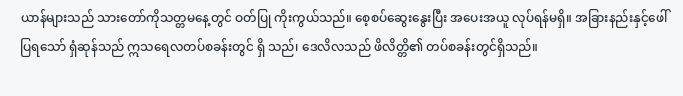ယာန်များသည် သားတော်ကိုသတ္တမနေ့တွင် ဝတ်ပြု ကိုးကွယ်သည်။ စေ့စပ်ဆွေးနွေးပြီး အပေးအယူ လုပ်ရန်မရှိ။ အခြားနည်းနှင့်ဖေါ်ပြရသော် ရှံဆုန်သည် ဣသရေလတပ်စခန်းတွင် ရှိ သည်၊ ဒေလိလသည် ဖိလိတ္တိ၏ တပ်စခန်းတွင်ရှိသည်။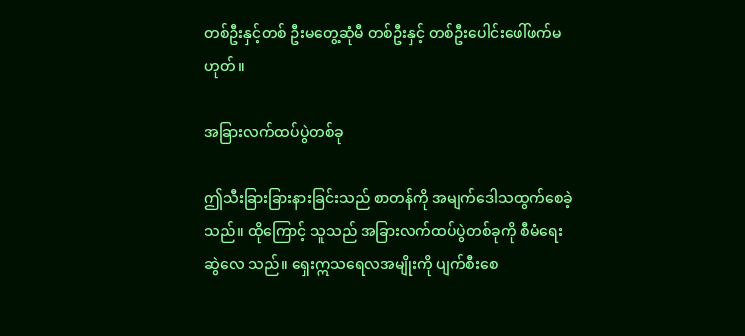တစ်ဦးနှင့်တစ် ဦးမတွေ့ဆုံမီ တစ်ဦးနှင့် တစ်ဦးပေါင်းဖေါ်ဖက်မဟုတ်။

အခြားလက်ထပ်ပွဲတစ်ခု

ဤသီးခြားခြားနားခြင်းသည် စာတန်ကို အမျက်ဒေါသထွက်စေခဲ့ သည်။ ထိုကြောင့် သူသည် အခြားလက်ထပ်ပွဲတစ်ခုကို စီမံရေးဆွဲလေ သည်။ ရှေးဣသရေလအမျိုးကို ပျက်စီးစေ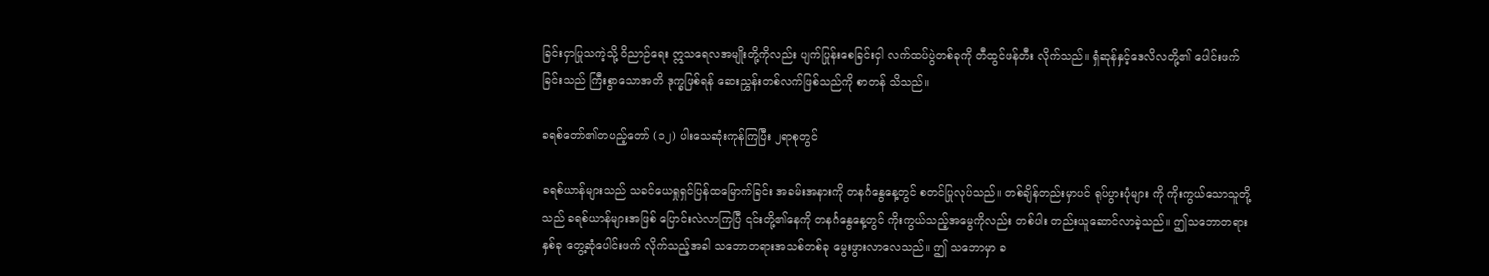ခြင်းငှာပြုသကဲ့သို့ ဝိညာဉ်ရေး ဣသရေလအမျိုးတို့ကိုလည်း ပျက်ပြုန်းစေခြင်းငှါ လက်ထပ်ပွဲတစ်ခုကို တီထွင်ဖန်တီး လိုက်သည်။ ရှံဆုန်နှင့်ဒေလိလတို့၏ ပေါင်းဖက်ခြင်းသည် ကြီးစွာသောအတိ ဒုက္ခဖြစ်ရန် ဆေးညွှန်းတစ်လက်ဖြစ်သည်ကို စာတန် သိသည်။

ခရစ်တော်၏တပည့်တော် (၁၂) ပါးသေဆုံးကုန်ကြပြီး ၂ရာစုတွင်

ခရစ်ယာန်များသည် သခင်ယေရှုရှင်ပြန်ထမြောက်ခြင်း အခမ်းအနားကို တနင်္ဂနွေနေ့တွင် စတင်ပြုလုပ်သည်။ တစ်ချိန်တည်းမှာပင် ရုပ်ပွားပုံများ ကို ကိုးကွယ်သောသူတို့သည် ခရစ်ယာန်များအဖြစ် ပြောင်းလဲလာကြပြီ ၎င်းတို့၏နေကို တနင်္ဂနွေနေ့တွင် ကိုးကွယ်သည့်အမွေကိုလည်း တစ်ပါး တည်းယူဆောင်လာခဲ့သည်။ ဤသဘောတရားနှစ်ခု တွေ့ဆုံပေါင်းဖက် လိုက်သည့်အခါ သဘောတရားအသစ်တစ်ခု မွေးဖွားလာလေသည်။ ဤ သဘောမှာ ခ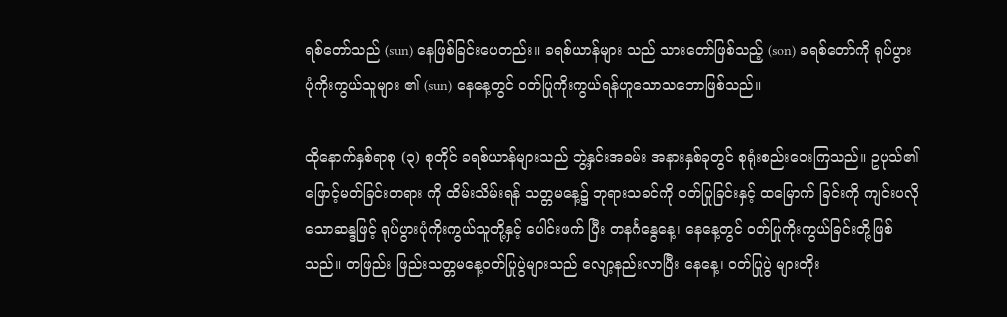ရစ်တော်သည် (sun) နေဖြစ်ခြင်းပေတည်း။ ခရစ်ယာန်များ သည် သားတော်ဖြစ်သည့် (son) ခရစ်တော်ကို ရုပ်ပွားပုံကိုးကွယ်သူများ ၏ (sun) နေနေ့တွင် ဝတ်ပြုကိုးကွယ်ရန်ဟူသောသဘောဖြစ်သည်။

ထိုနောက်နှစ်ရာစု (၃) စုတိုင် ခရစ်ယာန်များသည် ဘွဲ့နှင်းအခမ်း အနားနှစ်ခုတွင် စုရုံးစည်းဝေးကြသည်။ ဥပုသ်၏ဖြောင့်မတ်ခြင်းတရား ကို ထိမ်းသိမ်းရန် သတ္တမနေ့၌ ဘုရားသခင်ကို ဝတ်ပြုခြင်းနှင့် ထမြောက် ခြင်းကို ကျင်းပလိုသောဆန္ဒဖြင့် ရုပ်ပွားပုံကိုးကွယ်သူတို့နှင့် ပေါင်းဖက် ပြီး တနင်္ဂနွေနေ့၊ နေနေ့တွင် ဝတ်ပြုကိုးကွယ်ခြင်းတို့ဖြစ်သည်။ တဖြည်း ဖြည်းသတ္တမနေ့ဝတ်ပြုပွဲများသည် လျော့နည်းလာပြီး နေနေ့၊ ဝတ်ပြုပွဲ များတိုး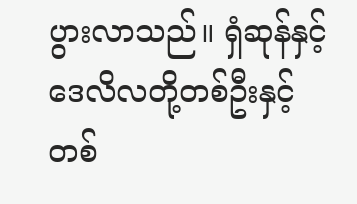ပွားလာသည်။ ရှံဆုန်နှင့် ဒေလိလတို့တစ်ဦးနှင့်တစ်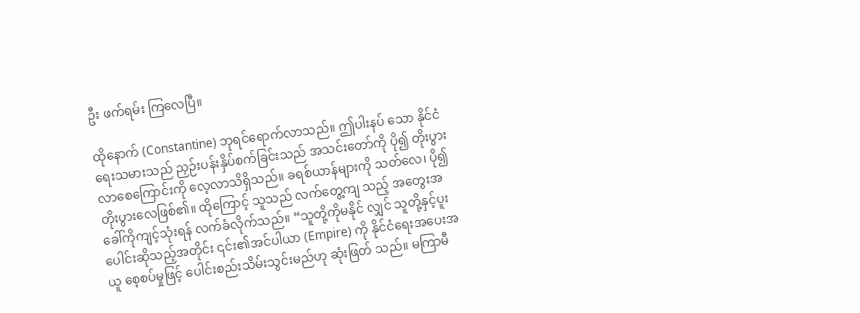ဦး ဖက်ရမ်း ကြလေပြီ။

ထိုနောက် (Constantine) ဘုရင်ရောက်လာသည်။ ဤပါးနပ် သော နိုင်ငံရေးသမားသည် ညှဉ်းပန်းနှိပ်စက်ခြင်းသည် အသင်းတော်ကို ပို၍ တိုးပွားလာစေကြောင်းကို လေ့လာသိရှိသည်။ ခရစ်ယာန်များကို သတ်လေ၊ ပို၍တိုးပွားလေဖြစ်၏။ ထိုကြောင့် သူသည် လက်တွေ့ကျ သည့် အတွေးအခေါ်ကိုကျင့်သုံးရန် လက်ခံလိုက်သည်။ “သူတို့ကိုမနိုင် လျှင် သူတို့နှင့်ပူးပေါင်းဆိုသည့်အတိုင်း ၎င်း၏အင်ပါယာ (Empire) ကို နိုင်ငံရေးအပေးအယူ စေ့စပ်မှုဖြင့် ပေါင်းစည်းသိမ်းသွင်းမည်ဟု ဆုံးဖြတ် သည်။ မကြာမီ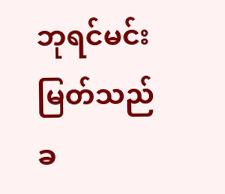ဘုရင်မင်းမြတ်သည် ခ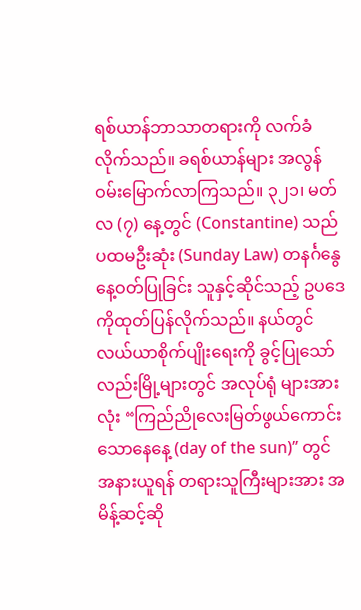ရစ်ယာန်ဘာသာတရားကို လက်ခံ လိုက်သည်။ ခရစ်ယာန်များ အလွန်ဝမ်းမြောက်လာကြသည်။ ၃၂၁၊ မတ်လ (၇) နေ့တွင် (Constantine) သည် ပထမဦးဆုံး (Sunday Law) တနင်္ဂနွေနေ့ဝတ်ပြုခြင်း သူနှင့်ဆိုင်သည့် ဥပဒေကိုထုတ်ပြန်လိုက်သည်။ နယ်တွင်လယ်ယာစိုက်ပျိုးရေးကို ခွင့်ပြုသော်လည်းမြို့များတွင် အလုပ်ရုံ များအားလုံး “ကြည်ညိုလေးမြတ်ဖွယ်ကောင်းသောနေနေ့ (day of the sun)” တွင် အနားယူရန် တရားသူကြီးများအား အမိန့်ဆင့်ဆို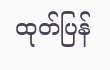ထုတ်ပြန်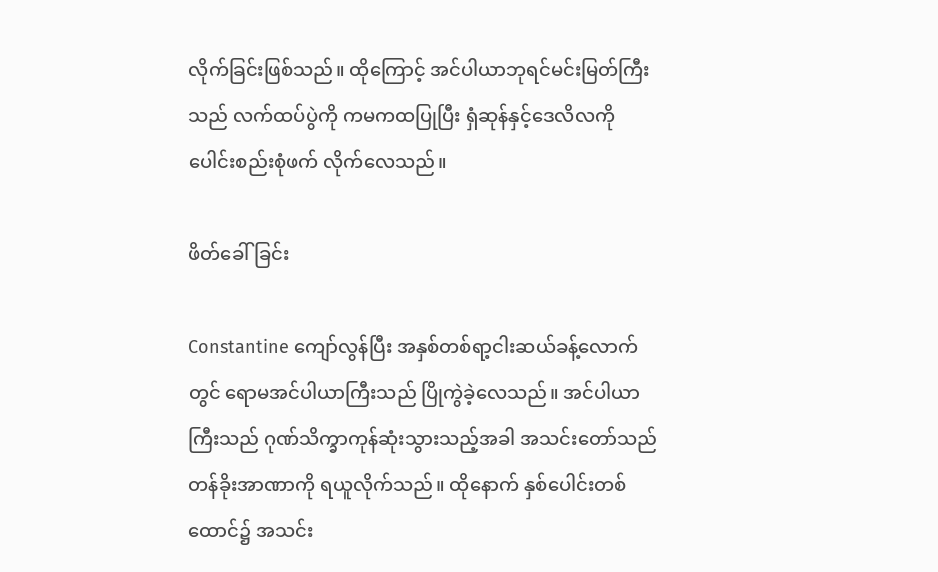လိုက်ခြင်းဖြစ်သည်။ ထိုကြောင့် အင်ပါယာဘုရင်မင်းမြတ်ကြီးသည် လက်ထပ်ပွဲကို ကမကထပြုပြီး ရှံဆုန်နှင့်ဒေလိလကို ပေါင်းစည်းစုံဖက် လိုက်လေသည်။

ဖိတ်ခေါ်ခြင်း

Constantine ကျော်လွန်ပြီး အနှစ်တစ်ရာ့ငါးဆယ်ခန့်လောက် တွင် ရောမအင်ပါယာကြီးသည် ပြိုကွဲခဲ့လေသည်။ အင်ပါယာကြီးသည် ဂုဏ်သိက္ခာကုန်ဆုံးသွားသည့်အခါ အသင်းတော်သည် တန်ခိုးအာဏာကို ရယူလိုက်သည်။ ထိုနောက် နှစ်ပေါင်းတစ်ထောင်၌ အသင်း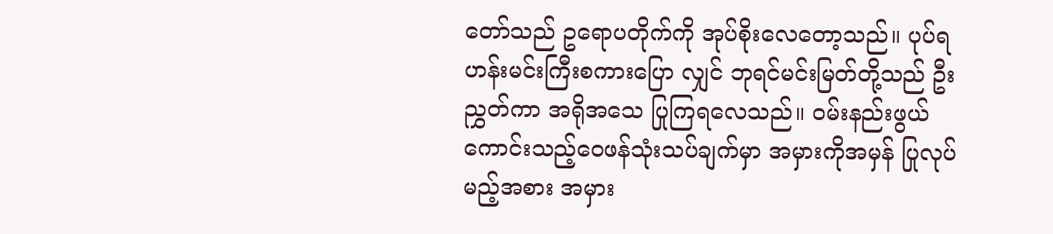တော်သည် ဥရောပတိုက်ကို အုပ်စိုးလေတော့သည်။ ပုပ်ရဟန်းမင်းကြီးစကားပြော လျှင် ဘုရင်မင်းမြတ်တို့သည် ဦးညွှတ်ကာ အရိုအသေ ပြုကြရလေသည်။ ဝမ်းနည်းဖွယ်ကောင်းသည့်ဝေဖန်သုံးသပ်ချက်မှာ အမှားကိုအမှန် ပြုလုပ် မည့်အစား အမှား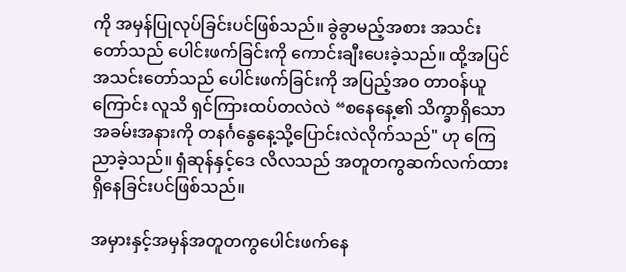ကို အမှန်ပြုလုပ်ခြင်းပင်ဖြစ်သည်။ ခွဲခွာမည့်အစား အသင်းတော်သည် ပေါင်းဖက်ခြင်းကို ကောင်းချီးပေးခဲ့သည်။ ထို့အပြင် အသင်းတော်သည် ပေါင်းဖက်ခြင်းကို အပြည့်အဝ တာဝန်ယူကြောင်း လူသိ ရှင်ကြားထပ်တလဲလဲ “စနေနေ့၏ သိက္ခာရှိသောအခမ်းအနားကို တနင်္ဂနွေနေ့သို့ပြောင်းလဲလိုက်သည်" ဟု ကြေညာခဲ့သည်။ ရှံဆုန်နှင့်ဒေ လိလသည် အတူတကွဆက်လက်ထားရှိနေခြင်းပင်ဖြစ်သည်။

အမှားနှင့်အမှန်အတူတကွပေါင်းဖက်နေ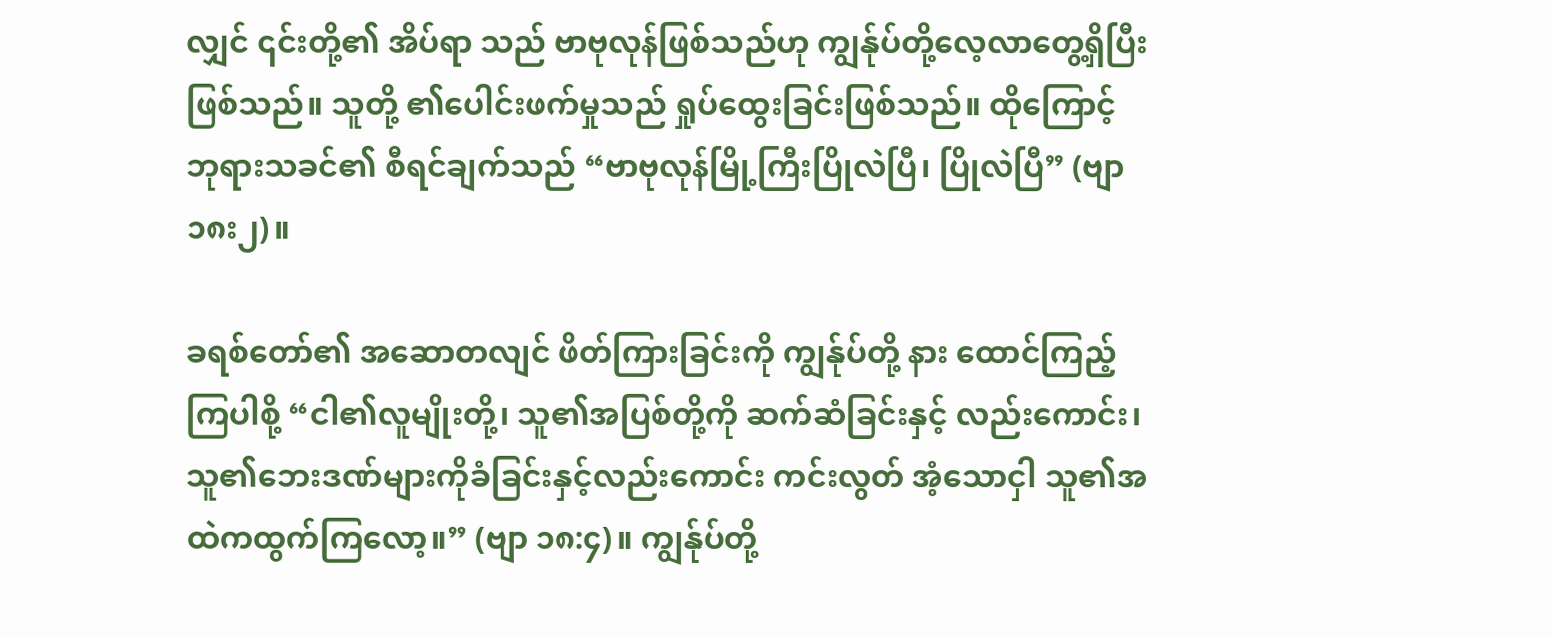လျှင် ၎င်းတို့၏ အိပ်ရာ သည် ဗာဗုလုန်ဖြစ်သည်ဟု ကျွန်ုပ်တို့လေ့လာတွေ့ရှိပြီးဖြစ်သည်။ သူတို့ ၏ပေါင်းဖက်မှုသည် ရှုပ်ထွေးခြင်းဖြစ်သည်။ ထိုကြောင့် ဘုရားသခင်၏ စီရင်ချက်သည် “ဗာဗုလုန်မြို့ကြီးပြိုလဲပြီ၊ ပြိုလဲပြီ” (ဗျာ ၁၈း၂)။

ခရစ်တော်၏ အဆောတလျင် ဖိတ်ကြားခြင်းကို ကျွန်ုပ်တို့ နား ထောင်ကြည့်ကြပါစို့ “ငါ၏လူမျိုးတို့၊ သူ၏အပြစ်တို့ကို ဆက်ဆံခြင်းနှင့် လည်းကောင်း၊ သူ၏ဘေးဒဏ်များကိုခံခြင်းနှင့်လည်းကောင်း ကင်းလွတ် အံ့သောငှါ သူ၏အထဲကထွက်ကြလော့။” (ဗျာ ၁၈:၄)။ ကျွန်ုပ်တို့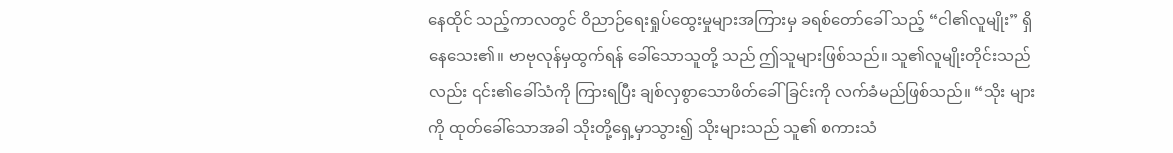နေထိုင် သည့်ကာလတွင် ဝိညာဉ်ရေးရှုပ်ထွေးမှုများအကြားမှ ခရစ်တော်ခေါ် သည့် “ငါ၏လူမျိုး” ရှိနေသေး၏။ ဗာဗုလုန်မှထွက်ရန် ခေါ်သောသူတို့ သည် ဤသူများဖြစ်သည်။ သူ၏လူမျိုးတိုင်းသည်လည်း ၎င်း၏ခေါ်သံကို ကြားရပြီး ချစ်လှစွာသောဖိတ်ခေါ်ခြင်းကို လက်ခံမည်ဖြစ်သည်။ “သိုး များကို ထုတ်ခေါ်သောအခါ သိုးတို့ရှေ့မှာသွား၍ သိုးများသည် သူ၏ စကားသံ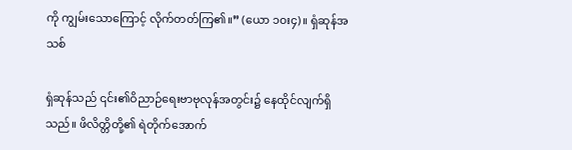ကို ကျွမ်းသောကြောင့် လိုက်တတ်ကြ၏။” (ယော ၁၀း၄)။ ရှံဆုန်အသစ်

ရှံဆုန်သည် ၎င်း၏ဝိညာဉ်ရေးဗာဗုလုန်အတွင်း၌ နေထိုင်လျက်ရှိ သည်။ ဖိလိတ္တိတို့၏ ရဲတိုက်အောက်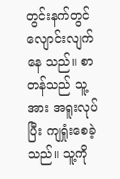တွင်းနက်တွင် လျောင်းလျက်နေ သည်။ စာတန်သည် သူ့အား အရူးလုပ်ပြီး ကျရှုံးစေခဲ့သည်။ သူ့ကို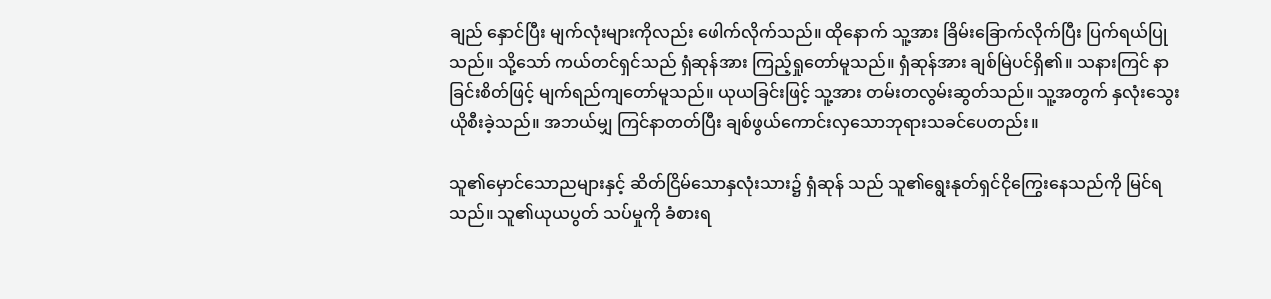ချည် နှောင်ပြီး မျက်လုံးများကိုလည်း ဖေါက်လိုက်သည်။ ထိုနောက် သူ့အား ခြိမ်းခြောက်လိုက်ပြီး ပြက်ရယ်ပြုသည်။ သို့သော် ကယ်တင်ရှင်သည် ရှံဆုန်အား ကြည့်ရှုတော်မူသည်။ ရှံဆုန်အား ချစ်မြဲပင်ရှိ၏။ သနားကြင် နာခြင်းစိတ်ဖြင့် မျက်ရည်ကျတော်မူသည်။ ယုယခြင်းဖြင့် သူ့အား တမ်းတလွမ်းဆွတ်သည်။ သူ့အတွက် နှလုံးသွေးယိုစီးခဲ့သည်။ အဘယ်မျှ ကြင်နာတတ်ပြီး ချစ်ဖွယ်ကောင်းလှသောဘုရားသခင်ပေတည်း။

သူ၏မှောင်သောညများနှင့် ဆိတ်ငြိမ်သောနှလုံးသား၌ ရှံဆုန် သည် သူ၏ရွေးနုတ်ရှင်ငိုကြွေးနေသည်ကို မြင်ရသည်။ သူ၏ယုယပွတ် သပ်မှုကို ခံစားရ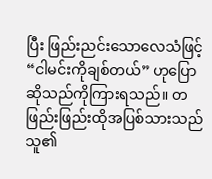ပြီး ဖြည်းညင်းသောလေသံဖြင့် “ငါမင်းကိုချစ်တယ်” ဟုပြောဆိုသည်ကိုကြားရသည်။ တဖြည်းဖြည်းထိုအပြစ်သားသည် သူ၏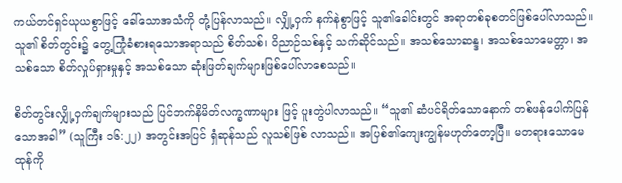ကယ်တင်ရှင်ယုယစွာဖြင့် ခေါ်သောအသံကို တုံ့ပြန်လာသည်။ လျှို့ဝှက် နက်နဲစွာဖြင့် သူ၏ခေါင်းတွင် အရာတစ်ခုစတင်ဖြစ်ပေါ်လာသည်။ သူ၏ စိတ်တွင်း၌ တွေ့ကြုံခံစားရသောအရာသည် စိတ်သစ်၊ ဝိညာဉ်သစ်နှင့် သက်ဆိုင်သည်။ အသစ်သောဆန္ဒ၊ အသစ်သောမေတ္တာ၊ အသစ်သော စိတ်လှုပ်ရှားမှုနှင့် အသစ်သော ဆုံးဖြတ်ချက်များဖြစ်ပေါ်လာစေသည်။

စိတ်တွင်းလျှို့ဝှက်ချက်များသည် ပြင်ဘက်နိမိတ်လက္ခဏာများ ဖြင့် ပူးတွဲပါလာသည်။ “သူ၏ ဆံပင်ရိတ်သောနောက် တစ်ဖန်ပေါက်ပြန် သောအခါ” (သူကြီး ၁၆:၂၂) အတွင်းအပြင် ရှံဆုန်သည် လူသစ်ဖြစ် လာသည်။ အပြစ်၏ကျေးကျွန်မဟုတ်တော့ပြီ။ မတရားသောမေထုန်ကို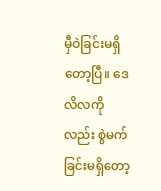မှီဝဲခြင်းမရှိတော့ပြီ။ ဒေလိလကိုလည်း စွဲမက်ခြင်းမရှိတော့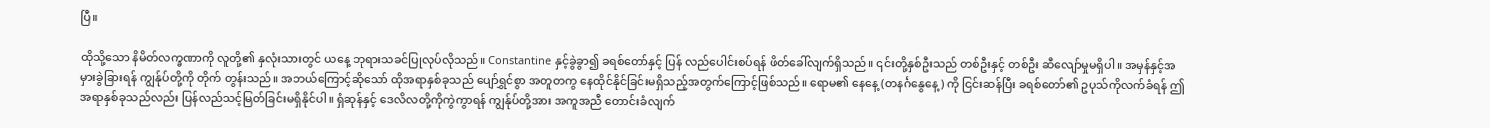ပြီ။

ထိုသို့သော နိမိတ်လက္ခဏာကို လူတို့၏ နှလုံးသားတွင် ယနေ့ ဘုရားသခင်ပြုလုပ်လိုသည်။ Constantine နှင့်ခွဲခွာ၍ ခရစ်တော်နှင့် ပြန် လည်ပေါင်းစပ်ရန် ဖိတ်ခေါ်လျက်ရှိသည်။ ၎င်းတို့နှစ်ဦးသည် တစ်ဦးနှင့် တစ်ဦး ဆီလျော်မှုမရှိပါ။ အမှန်နှင့်အမှားခွဲခြားရန် ကျွန်ုပ်တို့ကို တိုက် တွန်းသည်။ အဘယ်ကြောင့်ဆိုသော် ထိုအရာနှစ်ခုသည် ပျော်ရွှင်စွာ အတူတကွ နေထိုင်နိုင်ခြင်းမရှိသည့်အတွက်ကြောင့်ဖြစ်သည်။ ရောမ၏ နေနေ့ (တနင်္ဂနွေနေ့) ကို ငြင်းဆန်ပြီး ခရစ်တော်၏ ဥပုသ်ကိုလက်ခံရန် ဤအရာနှစ်ခုသည်လည်း ပြန်လည်သင့်မြတ်ခြင်းမရှိနိုင်ပါ။ ရှံဆုန်နှင့် ဒေလိလတို့ကိုကွဲကွာရန် ကျွန်ုပ်တို့အား အကူအညီ တောင်းခံလျက်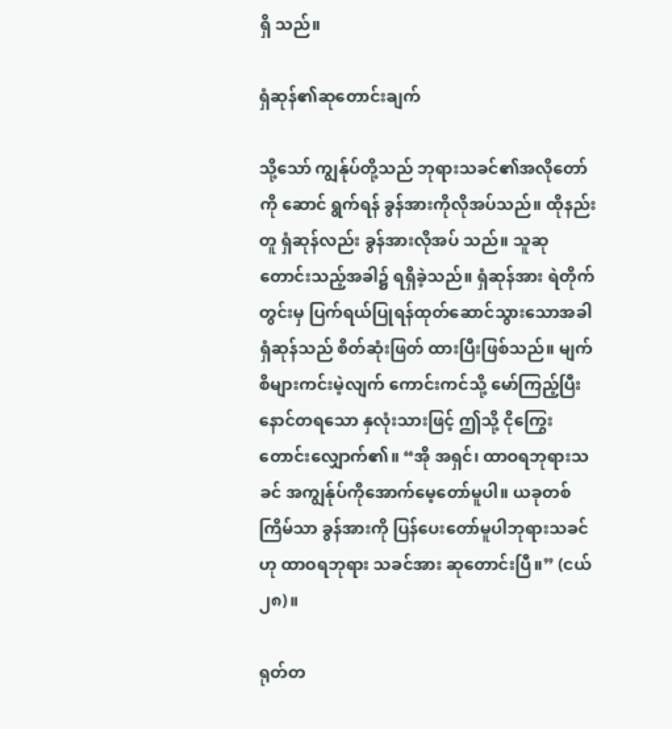ရှိ သည်။

ရှံဆုန်၏ဆုတောင်းချက်

သို့သော် ကျွန်ုပ်တို့သည် ဘုရားသခင်၏အလိုတော်ကို ဆောင် ရွက်ရန် ခွန်အားကိုလိုအပ်သည်။ ထိုနည်းတူ ရှံဆုန်လည်း ခွန်အားလိုအပ် သည်။ သူဆုတောင်းသည့်အခါ၌ ရရှိခဲ့သည်။ ရှံဆုန်အား ရဲတိုက်တွင်းမှ ပြက်ရယ်ပြုရန်ထုတ်ဆောင်သွားသောအခါ ရှံဆုန်သည် စိတ်ဆုံးဖြတ် ထားပြီးဖြစ်သည်။ မျက်စိများကင်းမဲ့လျက် ကောင်းကင်သို့ မော်ကြည့်ပြီး နောင်တရသော နှလုံးသားဖြင့် ဤသို့ ငိုကြွေးတောင်းလျှောက်၏။ “အို အရှင်၊ ထာဝရဘုရားသခင် အကျွန်ုပ်ကိုအောက်မေ့တော်မူပါ။ ယခုတစ် ကြိမ်သာ ခွန်အားကို ပြန်ပေးတော်မူပါဘုရားသခင်ဟု ထာဝရဘုရား သခင်အား ဆုတောင်းပြီ။” (ငယ် ၂၈)။

ရုတ်တ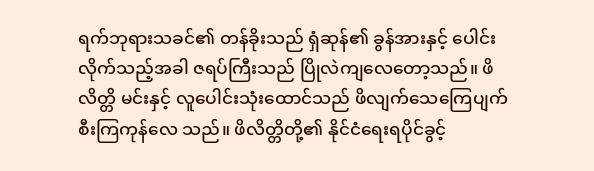ရက်ဘုရားသခင်၏ တန်ခိုးသည် ရှံဆုန်၏ ခွန်အားနှင့် ပေါင်းလိုက်သည့်အခါ ဇရပ်ကြီးသည် ပြိုလဲကျလေတော့သည်။ ဖိလိတ္တိ မင်းနှင့် လူပေါင်းသုံးထောင်သည် ဖိလျက်သေကြေပျက်စီးကြကုန်လေ သည်။ ဖိလိတ္တိတို့၏ နိုင်ငံရေးရပိုင်ခွင့်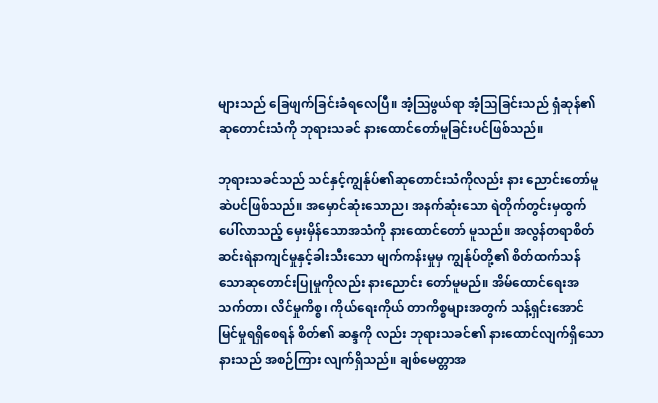များသည် ခြေဖျက်ခြင်းခံရလေပြီ။ အံ့ဩဖွယ်ရာ အံ့သြခြင်းသည် ရှံဆုန်၏ ဆုတောင်းသံကို ဘုရားသခင် နားထောင်တော်မူခြင်းပင်ဖြစ်သည်။

ဘုရားသခင်သည် သင်နှင့်ကျွန်ုပ်၏ဆုတောင်းသံကိုလည်း နား ညောင်းတော်မူဆဲပင်ဖြစ်သည်။ အမှောင်ဆုံးသောည၊ အနက်ဆုံးသော ရဲတိုက်တွင်းမှထွက်ပေါ်လာသည့် မှေးမှိန်သောအသံကို နားထောင်တော် မူသည်။ အလွန်တရာစိတ်ဆင်းရဲနာကျင်မှုနှင့်ခါးသီးသော မျက်ကန်းမှုမှ ကျွန်ုပ်တို့၏ စိတ်ထက်သန်သောဆုတောင်းပြုမှုကိုလည်း နားညောင်း တော်မူမည်။ အိမ်ထောင်ရေးအသက်တာ၊ လိင်မှုကိစ္စ၊ ကိုယ်ရေးကိုယ် တာကိစ္စများအတွက် သန့်ရှင်းအောင်မြင်မှုရရှိစေရန် စိတ်၏ ဆန္ဒကို လည်း ဘုရားသခင်၏ နားထောင်လျက်ရှိသော နားသည် အစဉ်ကြား လျက်ရှိသည်။ ချစ်မေတ္တာအ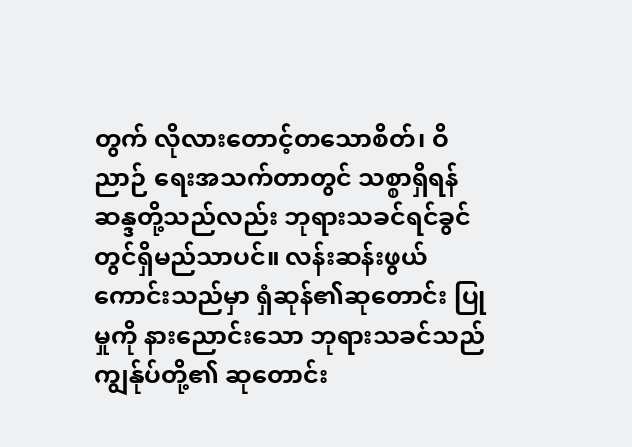တွက် လိုလားတောင့်တသောစိတ်၊ ဝိညာဉ် ရေးအသက်တာတွင် သစ္စာရှိရန် ဆန္ဒတို့သည်လည်း ဘုရားသခင်ရင်ခွင် တွင်ရှိမည်သာပင်။ လန်းဆန်းဖွယ်ကောင်းသည်မှာ ရှံဆုန်၏ဆုတောင်း ပြုမှုကို နားညောင်းသော ဘုရားသခင်သည် ကျွန်ုပ်တို့၏ ဆုတောင်း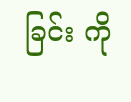ခြင်း ကို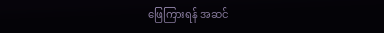ဖြေကြားရန် အဆင်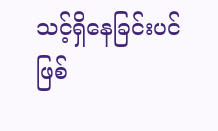သင့်ရှိနေခြင်းပင် ဖြစ်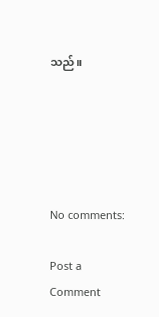သည်။





No comments:

Post a Comment